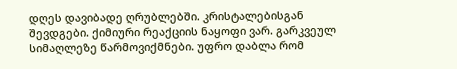დღეს დავიბადე ღრუბლებში. კრისტალებისგან შევდგები. ქიმიური რეაქციის ნაყოფი ვარ. გარკვეულ სიმაღლეზე წარმოვიქმნები. უფრო დაბლა რომ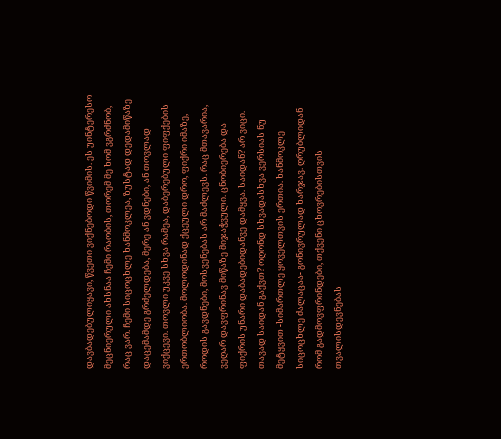დავბადებულიყავი, წვეთი ვიქნებოდი წვიმის. ეს უინტერესო მეცნიერული ახსნაა ჩემი რაობის, თორემ მე ხომ ვგრძნობ, რაც ვარ. ჩემი სიცოცხლე ხანმოკლეა, ზუსტად დედამიწაზე დაცემამდე გრძელდება, მერე ან ვდნები, ან თოვლად ვიქცევი. თოვლი უკვე სხვა რამეა, დაბერებული ფიფქების ერთობლიობა. მოლოდინად ქცეული დრო, ფიქრი იმაზე, როდის გავდნები, მოსვენებას არ მაძლევს. რაც მთავარია, ვეღარ დავფრინავ მიწაზე მიჯაჭვული. ცნობიერება და ფიქრის უნარი დაბადებიდანვე დამყვა. საიდან? არ ვიცი. თავად საიდან გაქვთ? ოღონდ სხვადასხვა ვერსიას ნუ მეტყვით -სიმართლე ყოველთვის ერთია. ხანმოკლე სიცოცხლე ძალაცაა- გონივრულად ხარჯავ. ღრუბლიდან რომ გადმოვფრინდები, თქვენი ცხოვრებისთვის თვალისდევნებას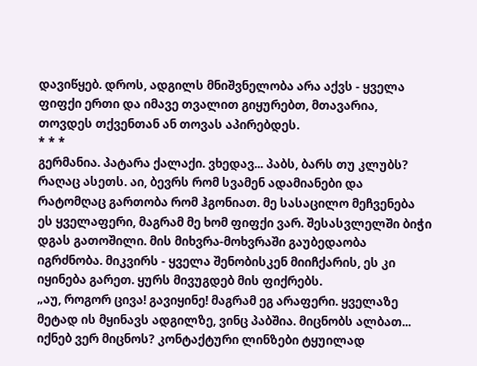დავიწყებ. დროს, ადგილს მნიშვნელობა არა აქვს - ყველა ფიფქი ერთი და იმავე თვალით გიყურებთ, მთავარია, თოვდეს თქვენთან ან თოვას აპირებდეს.
* * *
გერმანია. პატარა ქალაქი. ვხედავ... პაბს, ბარს თუ კლუბს? რაღაც ასეთს. აი, ბევრს რომ სვამენ ადამიანები და რატომღაც გართობა რომ ჰგონიათ. მე სასაცილო მეჩვენება ეს ყველაფერი, მაგრამ მე ხომ ფიფქი ვარ. შესასვლელში ბიჭი დგას გათოშილი. მის მიხვრა-მოხვრაში გაუბედაობა იგრძნობა. მიკვირს - ყველა შენობისკენ მიიჩქარის, ეს კი იყინება გარეთ. ყურს მივუგდებ მის ფიქრებს.
„აუ, როგორ ცივა! გავიყინე! მაგრამ ეგ არაფერი. ყველაზე მეტად ის მყინავს ადგილზე, ვინც პაბშია. მიცნობს ალბათ... იქნებ ვერ მიცნოს? კონტაქტური ლინზები ტყუილად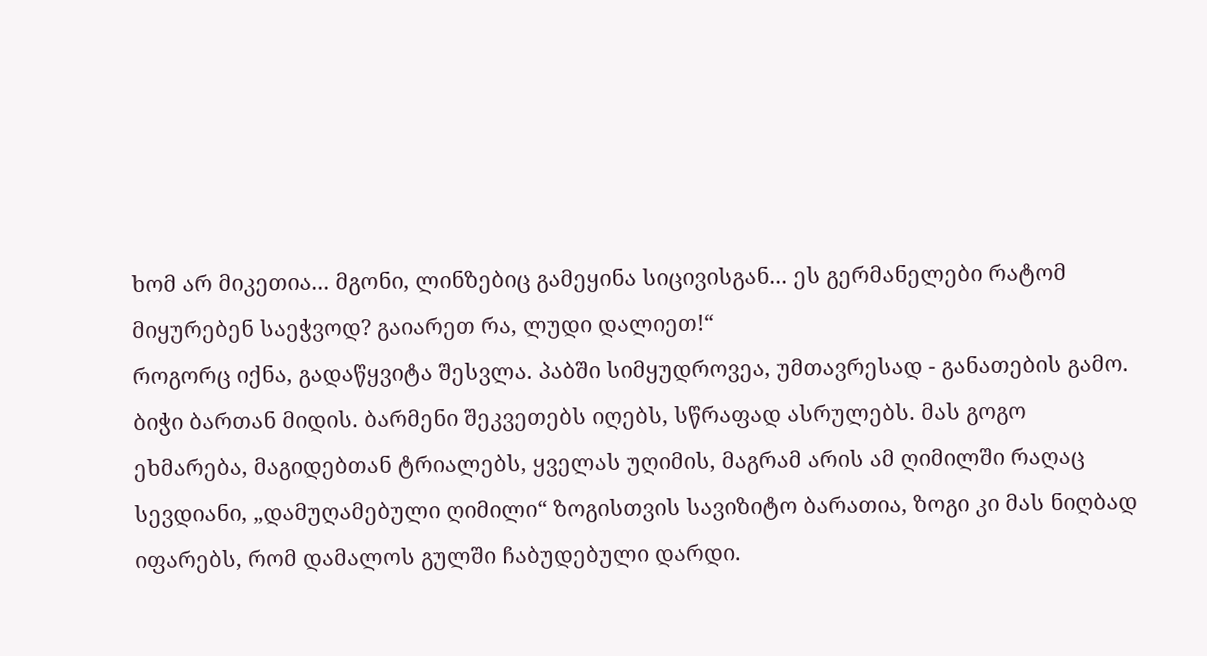ხომ არ მიკეთია... მგონი, ლინზებიც გამეყინა სიცივისგან... ეს გერმანელები რატომ მიყურებენ საეჭვოდ? გაიარეთ რა, ლუდი დალიეთ!“
როგორც იქნა, გადაწყვიტა შესვლა. პაბში სიმყუდროვეა, უმთავრესად - განათების გამო. ბიჭი ბართან მიდის. ბარმენი შეკვეთებს იღებს, სწრაფად ასრულებს. მას გოგო ეხმარება, მაგიდებთან ტრიალებს, ყველას უღიმის, მაგრამ არის ამ ღიმილში რაღაც სევდიანი, „დამუღამებული ღიმილი“ ზოგისთვის სავიზიტო ბარათია, ზოგი კი მას ნიღბად იფარებს, რომ დამალოს გულში ჩაბუდებული დარდი.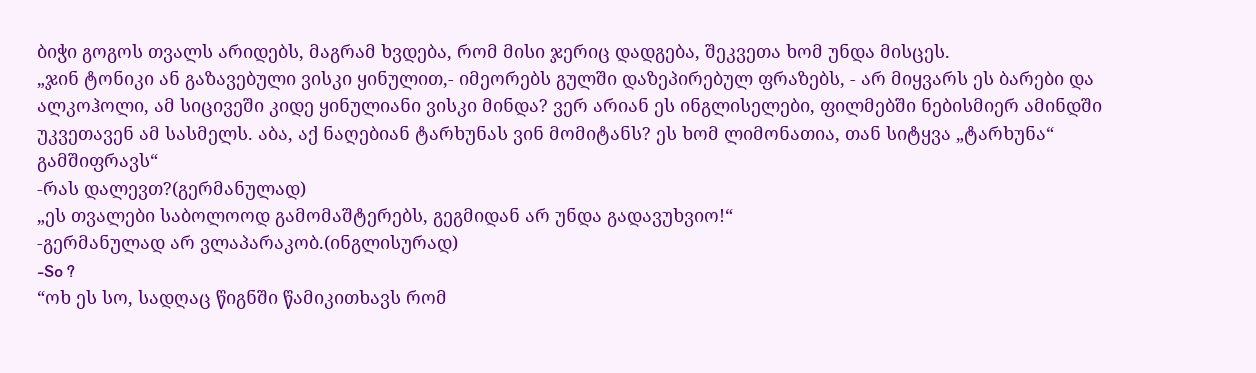ბიჭი გოგოს თვალს არიდებს, მაგრამ ხვდება, რომ მისი ჯერიც დადგება, შეკვეთა ხომ უნდა მისცეს.
„ჯინ ტონიკი ან გაზავებული ვისკი ყინულით,- იმეორებს გულში დაზეპირებულ ფრაზებს, - არ მიყვარს ეს ბარები და ალკოჰოლი, ამ სიცივეში კიდე ყინულიანი ვისკი მინდა? ვერ არიან ეს ინგლისელები, ფილმებში ნებისმიერ ამინდში უკვეთავენ ამ სასმელს. აბა, აქ ნაღებიან ტარხუნას ვინ მომიტანს? ეს ხომ ლიმონათია, თან სიტყვა „ტარხუნა“ გამშიფრავს“
-რას დალევთ?(გერმანულად)
„ეს თვალები საბოლოოდ გამომაშტერებს, გეგმიდან არ უნდა გადავუხვიო!“
-გერმანულად არ ვლაპარაკობ.(ინგლისურად)
-So ?
“ოხ ეს სო, სადღაც წიგნში წამიკითხავს რომ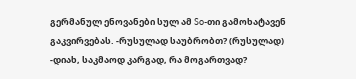გერმანულ ენოვანები სულ ამ So-თი გამოხატავენ გაკვირვებას. -რუსულად საუბრობთ? (რუსულად)
-დიახ, საკმაოდ კარგად, რა მოგართვად?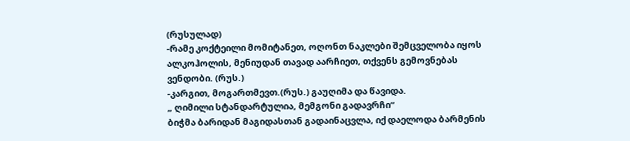(რუსულად)
-რამე კოქტეილი მომიტანეთ, ოღონთ ნაკლები შემცველობა იყოს ალკოჰოლის, მენიუდან თავად აარჩიეთ, თქვენს გემოვნებას ვენდობი. (რუს.)
-კარგით, მოგართმევთ.(რუს.) გაუღიმა და წავიდა.
„ ღიმილი სტანდარტულია, მემგონი გადავრჩი“
ბიჭმა ბარიდან მაგიდასთან გადაინაცვლა, იქ დაელოდა ბარმენის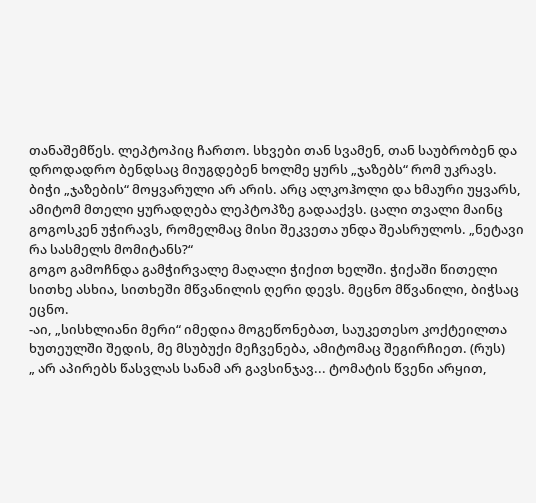თანაშემწეს. ლეპტოპიც ჩართო. სხვები თან სვამენ, თან საუბრობენ და დროდადრო ბენდსაც მიუგდებენ ხოლმე ყურს „ჯაზებს“ რომ უკრავს.
ბიჭი „ჯაზების“ მოყვარული არ არის. არც ალკოჰოლი და ხმაური უყვარს, ამიტომ მთელი ყურადღება ლეპტოპზე გადააქვს. ცალი თვალი მაინც გოგოსკენ უჭირავს, რომელმაც მისი შეკვეთა უნდა შეასრულოს. „ნეტავი რა სასმელს მომიტანს?“
გოგო გამოჩნდა გამჭირვალე მაღალი ჭიქით ხელში. ჭიქაში წითელი სითხე ასხია, სითხეში მწვანილის ღერი დევს. მეცნო მწვანილი, ბიჭსაც ეცნო.
-აი, „სისხლიანი მერი“ იმედია მოგეწონებათ, საუკეთესო კოქტეილთა ხუთეულში შედის, მე მსუბუქი მეჩვენება, ამიტომაც შეგირჩიეთ. (რუს)
„ არ აპირებს წასვლას სანამ არ გავსინჯავ... ტომატის წვენი არყით,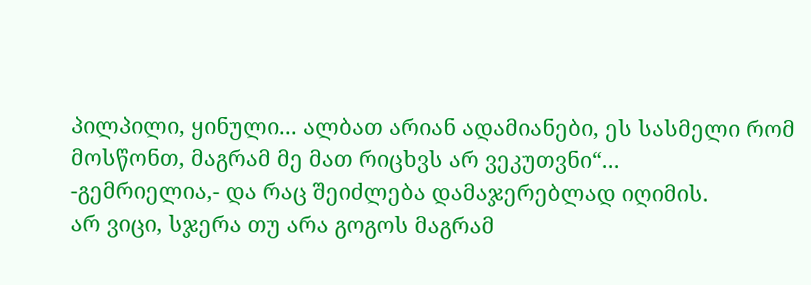პილპილი, ყინული... ალბათ არიან ადამიანები, ეს სასმელი რომ მოსწონთ, მაგრამ მე მათ რიცხვს არ ვეკუთვნი“...
-გემრიელია,- და რაც შეიძლება დამაჯერებლად იღიმის.
არ ვიცი, სჯერა თუ არა გოგოს მაგრამ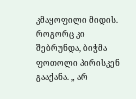კმაყოფილი მიდის.
როგორც კი შებრუნდა, ბიჭმა ფოთოლი პირისკენ გააქანა. „ არ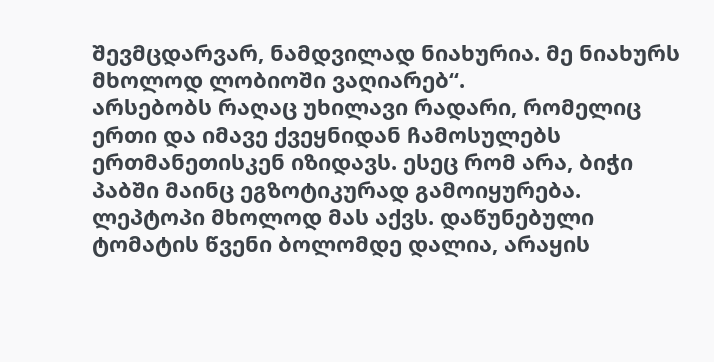შევმცდარვარ, ნამდვილად ნიახურია. მე ნიახურს მხოლოდ ლობიოში ვაღიარებ“.
არსებობს რაღაც უხილავი რადარი, რომელიც ერთი და იმავე ქვეყნიდან ჩამოსულებს ერთმანეთისკენ იზიდავს. ესეც რომ არა, ბიჭი პაბში მაინც ეგზოტიკურად გამოიყურება. ლეპტოპი მხოლოდ მას აქვს. დაწუნებული ტომატის წვენი ბოლომდე დალია, არაყის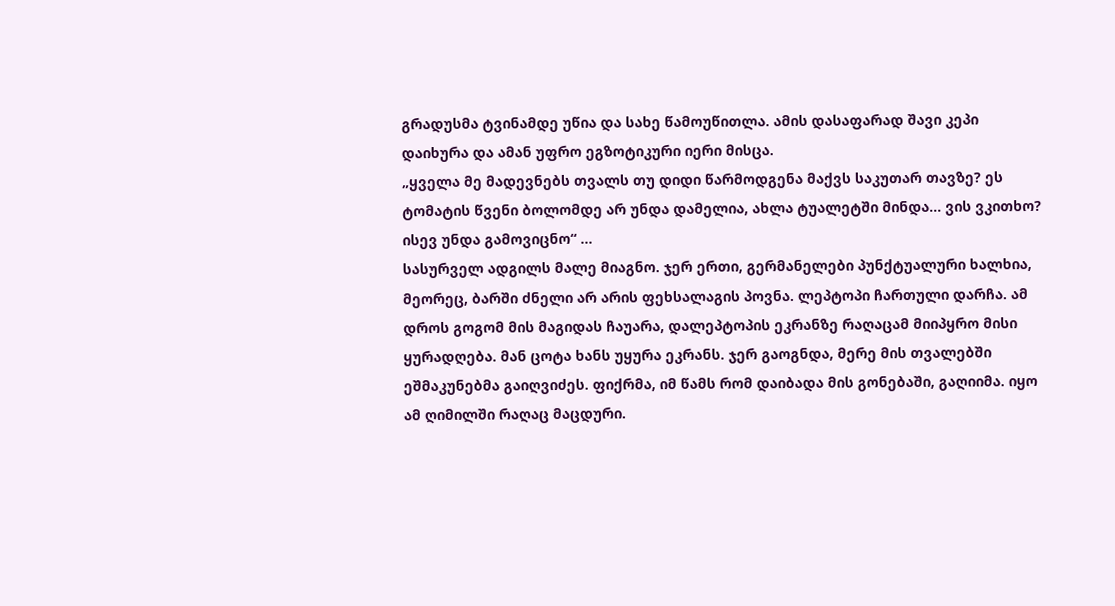გრადუსმა ტვინამდე უწია და სახე წამოუწითლა. ამის დასაფარად შავი კეპი დაიხურა და ამან უფრო ეგზოტიკური იერი მისცა.
„ყველა მე მადევნებს თვალს თუ დიდი წარმოდგენა მაქვს საკუთარ თავზე? ეს ტომატის წვენი ბოლომდე არ უნდა დამელია, ახლა ტუალეტში მინდა... ვის ვკითხო? ისევ უნდა გამოვიცნო“ ...
სასურველ ადგილს მალე მიაგნო. ჯერ ერთი, გერმანელები პუნქტუალური ხალხია, მეორეც, ბარში ძნელი არ არის ფეხსალაგის პოვნა. ლეპტოპი ჩართული დარჩა. ამ დროს გოგომ მის მაგიდას ჩაუარა, დალეპტოპის ეკრანზე რაღაცამ მიიპყრო მისი ყურადღება. მან ცოტა ხანს უყურა ეკრანს. ჯერ გაოგნდა, მერე მის თვალებში ეშმაკუნებმა გაიღვიძეს. ფიქრმა, იმ წამს რომ დაიბადა მის გონებაში, გაღიიმა. იყო ამ ღიმილში რაღაც მაცდური.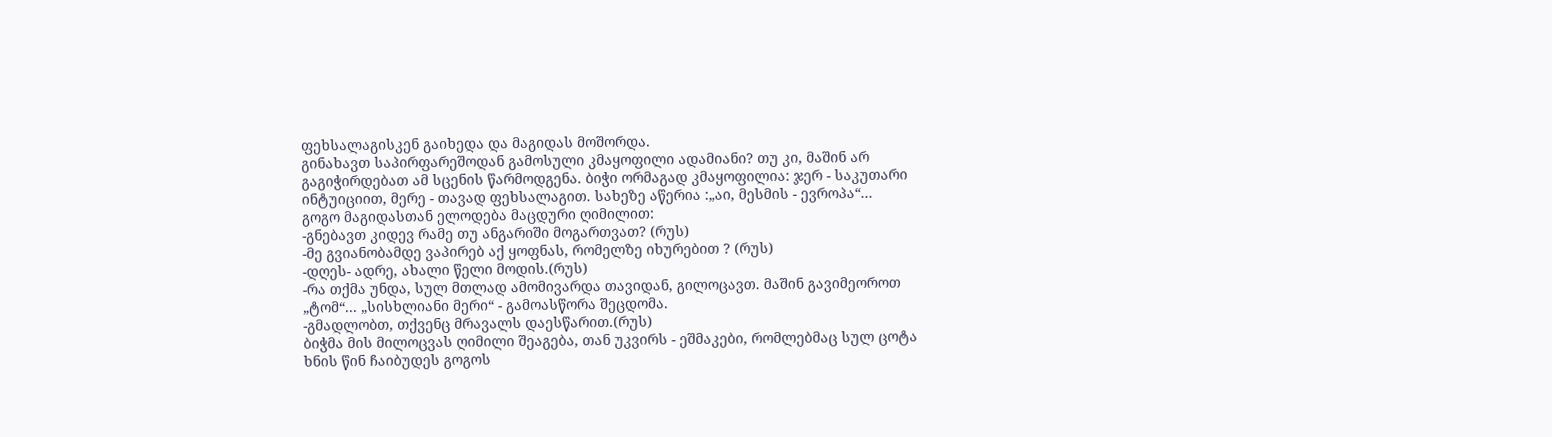ფეხსალაგისკენ გაიხედა და მაგიდას მოშორდა.
გინახავთ საპირფარეშოდან გამოსული კმაყოფილი ადამიანი? თუ კი, მაშინ არ გაგიჭირდებათ ამ სცენის წარმოდგენა. ბიჭი ორმაგად კმაყოფილია: ჯერ - საკუთარი ინტუიციით, მერე - თავად ფეხსალაგით. სახეზე აწერია :„აი, მესმის - ევროპა“...
გოგო მაგიდასთან ელოდება მაცდური ღიმილით:
-გნებავთ კიდევ რამე თუ ანგარიში მოგართვათ? (რუს)
-მე გვიანობამდე ვაპირებ აქ ყოფნას, რომელზე იხურებით ? (რუს)
-დღეს- ადრე, ახალი წელი მოდის.(რუს)
-რა თქმა უნდა, სულ მთლად ამომივარდა თავიდან, გილოცავთ. მაშინ გავიმეოროთ „ტომ“... „სისხლიანი მერი“ - გამოასწორა შეცდომა.
-გმადლობთ, თქვენც მრავალს დაესწარით.(რუს)
ბიჭმა მის მილოცვას ღიმილი შეაგება, თან უკვირს - ეშმაკები, რომლებმაც სულ ცოტა ხნის წინ ჩაიბუდეს გოგოს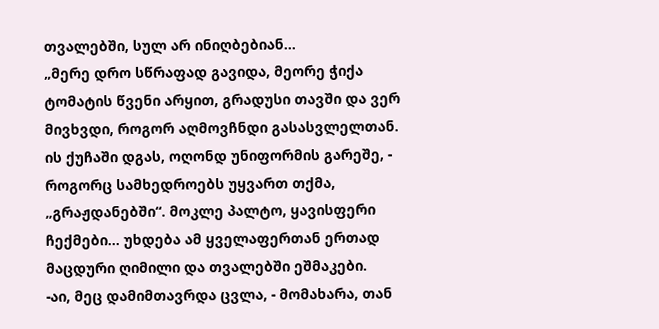თვალებში, სულ არ ინიღბებიან...
„მერე დრო სწრაფად გავიდა, მეორე ჭიქა ტომატის წვენი არყით, გრადუსი თავში და ვერ მივხვდი, როგორ აღმოვჩნდი გასასვლელთან. ის ქუჩაში დგას, ოღონდ უნიფორმის გარეშე, - როგორც სამხედროებს უყვართ თქმა, „გრაჟდანებში“. მოკლე პალტო, ყავისფერი ჩექმები... უხდება ამ ყველაფერთან ერთად მაცდური ღიმილი და თვალებში ეშმაკები.
-აი, მეც დამიმთავრდა ცვლა, - მომახარა, თან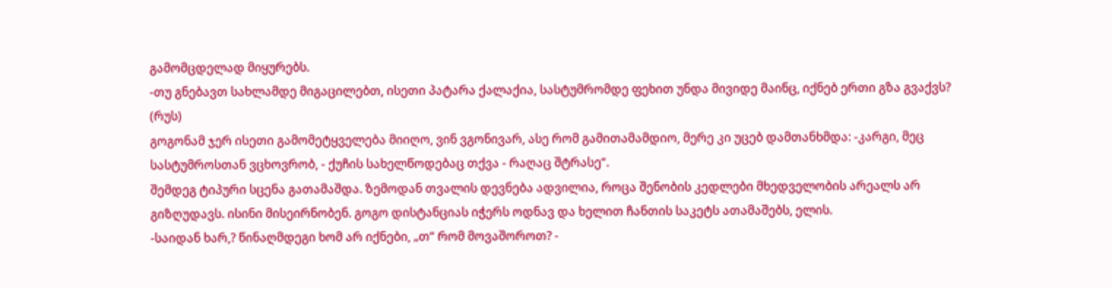გამომცდელად მიყურებს.
-თუ გნებავთ სახლამდე მიგაცილებთ, ისეთი პატარა ქალაქია, სასტუმრომდე ფეხით უნდა მივიდე მაინც, იქნებ ერთი გზა გვაქვს? (რუს)
გოგონამ ჯერ ისეთი გამომეტყველება მიიღო, ვინ ვგონივარ, ასე რომ გამითამამდიო, მერე კი უცებ დამთანხმდა: -კარგი, მეც სასტუმროსთან ვცხოვრობ, - ქუჩის სახელწოდებაც თქვა - რაღაც შტრასე“.
შემდეგ ტიპური სცენა გათამაშდა. ზემოდან თვალის დევნება ადვილია, როცა შენობის კედლები მხედველობის არეალს არ გიზღუდავს. ისინი მისეირნობენ. გოგო დისტანციას იჭერს ოდნავ და ხელით ჩანთის საკეტს ათამაშებს, ელის.
-საიდან ხარ,? წინაღმდეგი ხომ არ იქნები, „თ“ რომ მოვაშოროთ? -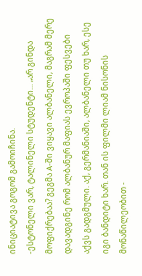ინიციატივა გოგომ გამოიჩინა.
-ესტონელი ვარ, ტალინელი სტუდენტი... „არ გინდა მოფიქრებაა? გეგმა A-ში ვიყავი ალბანელი, მაგრამ მერე დავადგინე რომ ალბანურ მაფიას ევროპაში ფესვები აქვს გადგმული. აქ, გერმანიაში, ალბანელი თუ ხარ, ესე იგი ბანდიტი ხარ. თან ის ფილმი ლიამ ნისონის მონაწილეობით -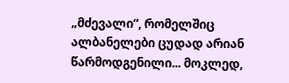„მძევალი“, რომელშიც ალბანელები ცუდად არიან წარმოდგენილი... მოკლედ,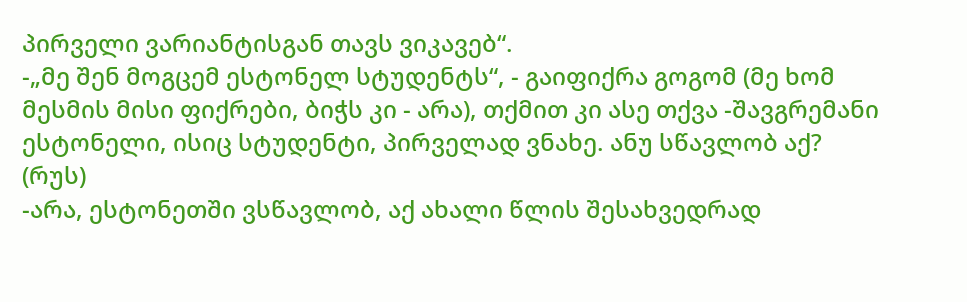პირველი ვარიანტისგან თავს ვიკავებ“.
-„მე შენ მოგცემ ესტონელ სტუდენტს“, - გაიფიქრა გოგომ (მე ხომ მესმის მისი ფიქრები, ბიჭს კი - არა), თქმით კი ასე თქვა -შავგრემანი ესტონელი, ისიც სტუდენტი, პირველად ვნახე. ანუ სწავლობ აქ? (რუს)
-არა, ესტონეთში ვსწავლობ, აქ ახალი წლის შესახვედრად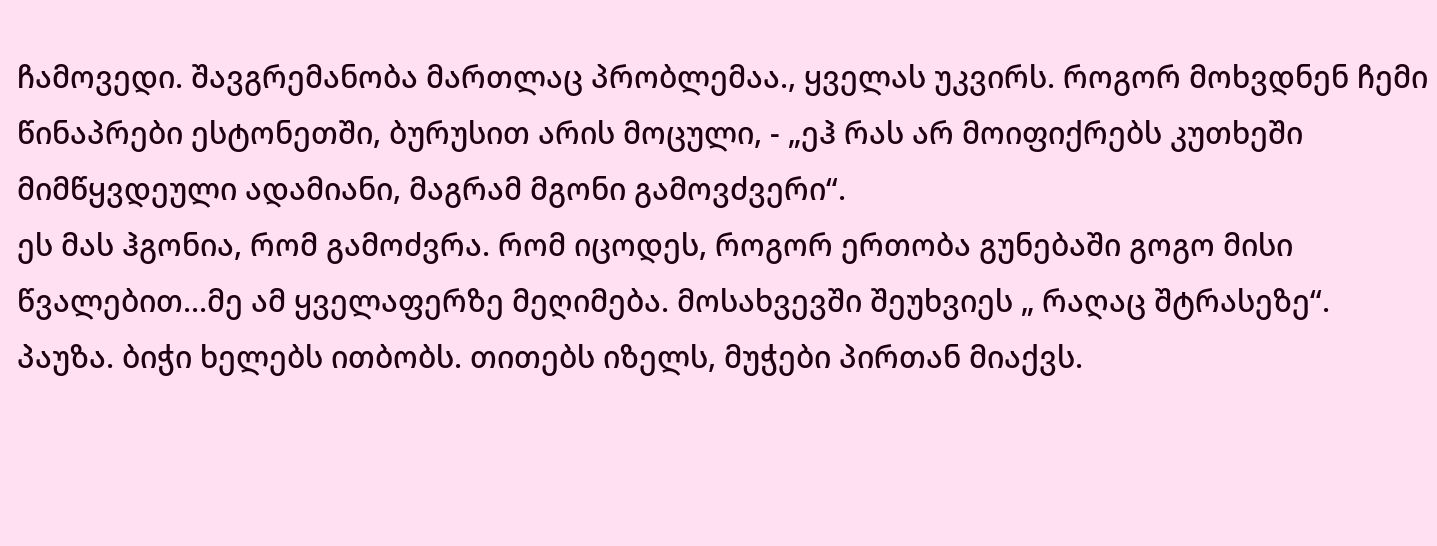ჩამოვედი. შავგრემანობა მართლაც პრობლემაა., ყველას უკვირს. როგორ მოხვდნენ ჩემი წინაპრები ესტონეთში, ბურუსით არის მოცული, - „ეჰ რას არ მოიფიქრებს კუთხეში მიმწყვდეული ადამიანი, მაგრამ მგონი გამოვძვერი“.
ეს მას ჰგონია, რომ გამოძვრა. რომ იცოდეს, როგორ ერთობა გუნებაში გოგო მისი წვალებით...მე ამ ყველაფერზე მეღიმება. მოსახვევში შეუხვიეს „ რაღაც შტრასეზე“. პაუზა. ბიჭი ხელებს ითბობს. თითებს იზელს, მუჭები პირთან მიაქვს.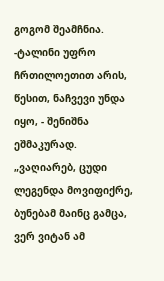გოგომ შეამჩნია.
-ტალინი უფრო ჩრთილოეთით არის, წესით, ნაჩვევი უნდა იყო, - შენიშნა ეშმაკურად.
„ვაღიარებ, ცუდი ლეგენდა მოვიფიქრე, ბუნებამ მაინც გამცა, ვერ ვიტან ამ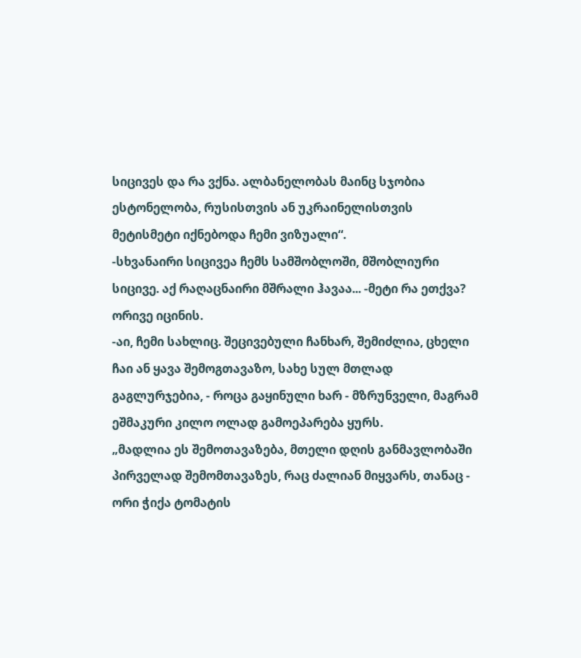სიცივეს და რა ვქნა. ალბანელობას მაინც სჯობია ესტონელობა, რუსისთვის ან უკრაინელისთვის მეტისმეტი იქნებოდა ჩემი ვიზუალი“.
-სხვანაირი სიცივეა ჩემს სამშობლოში, მშობლიური სიცივე. აქ რაღაცნაირი მშრალი ჰავაა... -მეტი რა ეთქვა? ორივე იცინის.
-აი, ჩემი სახლიც. შეცივებული ჩანხარ, შემიძლია, ცხელი ჩაი ან ყავა შემოგთავაზო, სახე სულ მთლად გაგლურჯებია, - როცა გაყინული ხარ - მზრუნველი, მაგრამ ეშმაკური კილო ოლად გამოეპარება ყურს.
„მადლია ეს შემოთავაზება, მთელი დღის განმავლობაში პირველად შემომთავაზეს, რაც ძალიან მიყვარს, თანაც - ორი ჭიქა ტომატის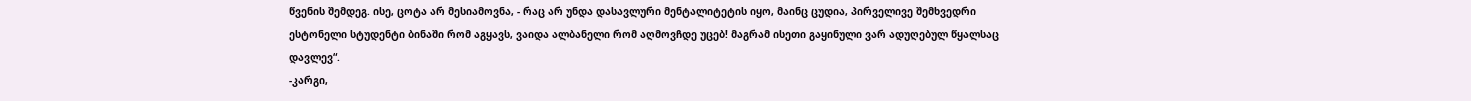წვენის შემდეგ. ისე, ცოტა არ მესიამოვნა, - რაც არ უნდა დასავლური მენტალიტეტის იყო, მაინც ცუდია, პირველივე შემხვედრი ესტონელი სტუდენტი ბინაში რომ აგყავს, ვაიდა ალბანელი რომ აღმოვჩდე უცებ! მაგრამ ისეთი გაყინული ვარ ადუღებულ წყალსაც დავლევ“.
-კარგი,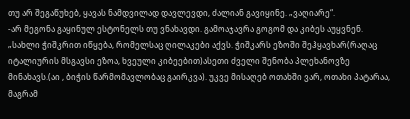თუ არ შეგაწუხებ, ყავას ნამდვილად დავლევდი, ძალიან გავიყინე. „ვაღიარე“.
-არ მეგონა გაყინულ ესტონელს თუ ვნახავდი. გამოაჯავრა გოგომ და კიბეს აუყვნენ.
„სახლი ჭიშკრით იწყება, რომელსაც ღილაკები აქვს. ჭიშკარს ეზოში შეჰყავხარ(რაღაც იტალიურის მსგავსი ეზოა, ხვეული კიბეებით)ასეთი ძველი შენობა პლეხანოვზე მინახავს.(აი , ბიჭის წარმომავლობაც გაირკვა). უკვე მისაღებ ოთახში ვარ, ოთახი პატარაა, მაგრამ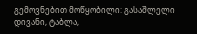გემოვნებით მოწყობილი: გასაშლელი დივანი, ტაბლა,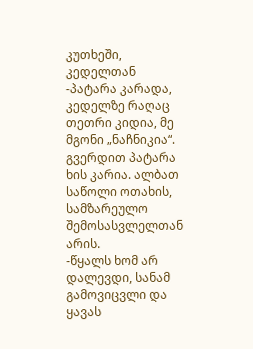კუთხეში, კედელთან -პატარა კარადა, კედელზე რაღაც თეთრი კიდია, მე მგონი „ნაჩნიკია“. გვერდით პატარა ხის კარია. ალბათ საწოლი ოთახის, სამზარეულო შემოსასვლელთან არის.
-წყალს ხომ არ დალევდი, სანამ გამოვიცვლი და ყავას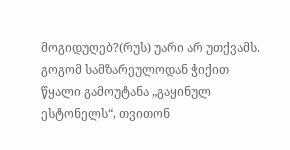მოგიდუღებ?(რუს) უარი არ უთქვამს.
გოგომ სამზარეულოდან ჭიქით წყალი გამოუტანა „გაყინულ ესტონელს“, თვითონ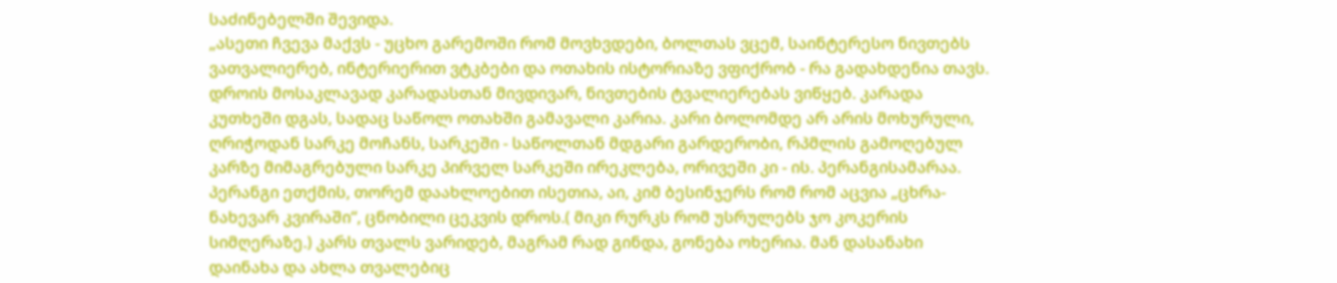საძინებელში შევიდა.
„ასეთი ჩვევა მაქვს - უცხო გარემოში რომ მოვხვდები, ბოლთას ვცემ, საინტერესო ნივთებს ვათვალიერებ, ინტერიერით ვტკბები და ოთახის ისტორიაზე ვფიქრობ - რა გადახდენია თავს. დროის მოსაკლავად კარადასთან მივდივარ, ნივთების ტვალიერებას ვიწყებ. კარადა კუთხეში დგას, სადაც საწოლ ოთახში გამავალი კარია. კარი ბოლომდე არ არის მოხურული, ღრიჭოდან სარკე მოჩანს, სარკეში - საწოლთან მდგარი გარდერობი, რპმლის გამოღებულ კარზე მიმაგრებული სარკე პირველ სარკეში ირეკლება, ორივეში კი - ის. პერანგისამარაა. პერანგი ეთქმის, თორემ დაახლოებით ისეთია, აი, კიმ ბესინჯერს რომ რომ აცვია „ცხრა- ნახევარ კვირაში“, ცნობილი ცეკვის დროს.( მიკი რურკს რომ უსრულებს ჯო კოკერის სიმღერაზე.) კარს თვალს ვარიდებ, მაგრამ რად გინდა, გონება ოხერია. მან დასანახი დაინახა და ახლა თვალებიც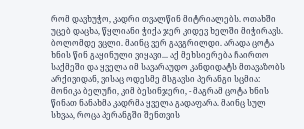რომ დავხუჭო, კადრი თვალწინ მიტრიალებს. ოთახში უცებ დაცხა, წყლიანი ჭიქა ჯერ კიდევ ხელში მიჭირავს. ბოლომდე ვცლი. მაინც ვერ გავგრილდი. არადა ცოტა ხნის წინ გაყინული ვიყავი... აქ მეხსიერება ჩაირთო საქმეში და ყველა იმ სავარაუდო კანდიდატს მთავაზობს არქივიდან, ვისაც ოდესმე მსგავსი პერანგი სცმია: მონიკა ბელუჩი, კიმ ბესინჯერი, - მაგრამ ცოტა ხნის წინათ ნანახმა კადრმა ყველა გადაფარა. მაინც სულ სხვაა, როცა პერანგში შენთვის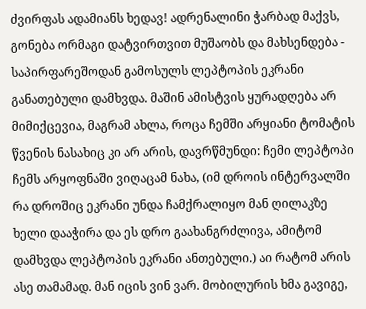ძვირფას ადამიანს ხედავ! ადრენალინი ჭარბად მაქვს, გონება ორმაგი დატვირთვით მუშაობს და მახსენდება - საპირფარეშოდან გამოსულს ლეპტოპის ეკრანი განათებული დამხვდა. მაშინ ამისტვის ყურადღება არ მიმიქცევია, მაგრამ ახლა, როცა ჩემში არყიანი ტომატის წვენის ნასახიც კი არ არის, დავრწმუნდი: ჩემი ლეპტოპი ჩემს არყოფნაში ვიღაცამ ნახა, (იმ დროის ინტერვალში რა დროშიც ეკრანი უნდა ჩამქრალიყო მან ღილაკზე ხელი დააჭირა და ეს დრო გაახანგრძლივა, ამიტომ დამხვდა ლეპტოპის ეკრანი ანთებული.) აი რატომ არის ასე თამამად. მან იცის ვინ ვარ. მობილურის ხმა გავიგე,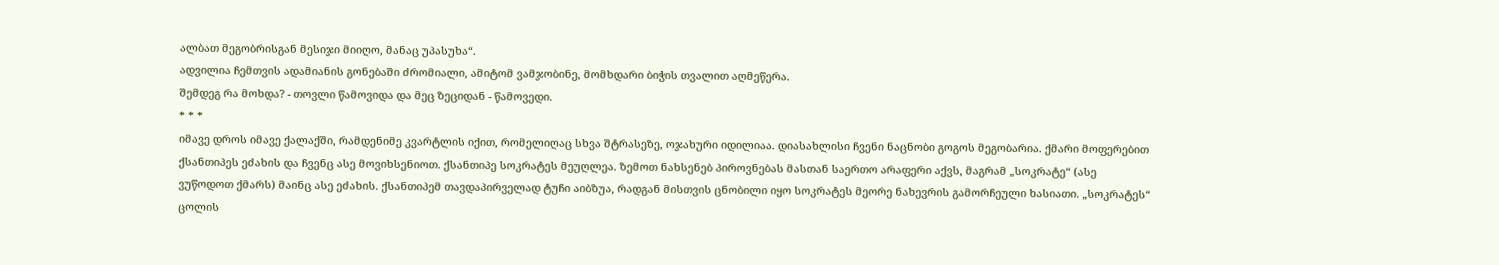ალბათ მეგობრისგან მესიჯი მიიღო, მანაც უპასუხა“.
ადვილია ჩემთვის ადამიანის გონებაში ძრომიალი, ამიტომ ვამჯობინე, მომხდარი ბიჭის თვალით აღმეწერა.
შემდეგ რა მოხდა? - თოვლი წამოვიდა და მეც ზეციდან - წამოვედი.
* * *
იმავე დროს იმავე ქალაქში, რამდენიმე კვარტლის იქით, რომელიღაც სხვა შტრასეზე, ოჯახური იდილიაა. დიასახლისი ჩვენი ნაცნობი გოგოს მეგობარია. ქმარი მოფერებით ქსანთიპეს ეძახის და ჩვენც ასე მოვიხსენიოთ. ქსანთიპე სოკრატეს მეუღლეა. ზემოთ ნახსენებ პიროვნებას მასთან საერთო არაფერი აქვს, მაგრამ „სოკრატე“ (ასე ვუწოდოთ ქმარს) მაინც ასე ეძახის. ქსანთიპემ თავდაპირველად ტუჩი აიბზუა, რადგან მისთვის ცნობილი იყო სოკრატეს მეორე ნახევრის გამორჩეული ხასიათი. „სოკრატეს“ ცოლის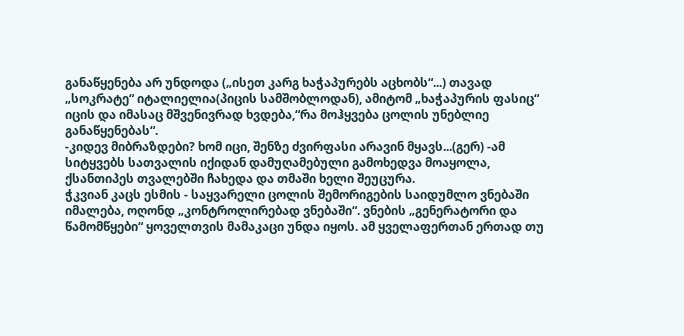განაწყენება არ უნდოდა („ისეთ კარგ ხაჭაპურებს აცხობს“...) თავად „სოკრატე“ იტალიელია(პიცის სამშობლოდან), ამიტომ „ხაჭაპურის ფასიც“ იცის და იმასაც მშვენივრად ხვდება,“რა მოჰყვება ცოლის უნებლიე განაწყენებას“.
-კიდევ მიბრაზდები? ხომ იცი, შენზე ძვირფასი არავინ მყავს...(გერ) -ამ სიტყვებს სათვალის იქიდან დამუღამებული გამოხედვა მოაყოლა, ქსანთიპეს თვალებში ჩახედა და თმაში ხელი შეუცურა.
ჭკვიან კაცს ესმის - საყვარელი ცოლის შემორიგების საიდუმლო ვნებაში იმალება, ოღონდ „კონტროლირებად ვნებაში“. ვნების „გენერატორი და წამომწყები“ ყოველთვის მამაკაცი უნდა იყოს. ამ ყველაფერთან ერთად თუ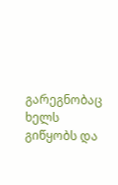გარეგნობაც ხელს გიწყობს და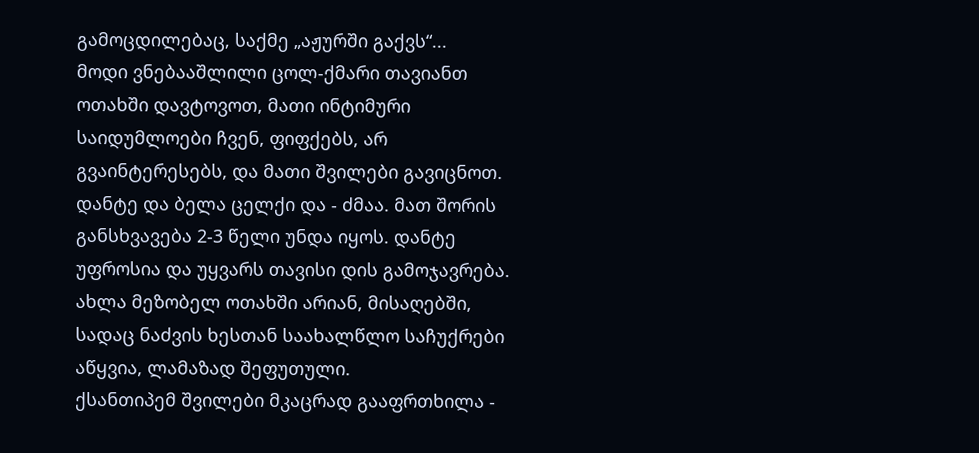გამოცდილებაც, საქმე „აჟურში გაქვს“...
მოდი ვნებააშლილი ცოლ-ქმარი თავიანთ ოთახში დავტოვოთ, მათი ინტიმური საიდუმლოები ჩვენ, ფიფქებს, არ გვაინტერესებს, და მათი შვილები გავიცნოთ.
დანტე და ბელა ცელქი და - ძმაა. მათ შორის განსხვავება 2-3 წელი უნდა იყოს. დანტე უფროსია და უყვარს თავისი დის გამოჯავრება. ახლა მეზობელ ოთახში არიან, მისაღებში, სადაც ნაძვის ხესთან საახალწლო საჩუქრები აწყვია, ლამაზად შეფუთული.
ქსანთიპემ შვილები მკაცრად გააფრთხილა -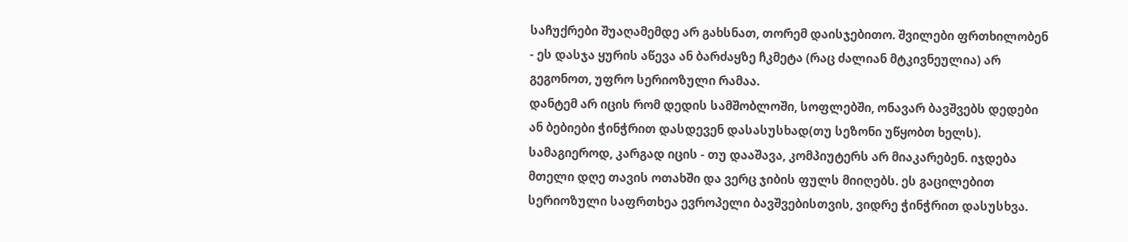საჩუქრები შუაღამემდე არ გახსნათ, თორემ დაისჯებითო. შვილები ფრთხილობენ - ეს დასჯა ყურის აწევა ან ბარძაყზე ჩკმეტა (რაც ძალიან მტკივნეულია) არ გეგონოთ, უფრო სერიოზული რამაა.
დანტემ არ იცის რომ დედის სამშობლოში, სოფლებში, ონავარ ბავშვებს დედები ან ბებიები ჭინჭრით დასდევენ დასასუსხად(თუ სეზონი უწყობთ ხელს). სამაგიეროდ, კარგად იცის - თუ დააშავა, კომპიუტერს არ მიაკარებენ. იჯდება მთელი დღე თავის ოთახში და ვერც ჯიბის ფულს მიიღებს. ეს გაცილებით სერიოზული საფრთხეა ევროპელი ბავშვებისთვის, ვიდრე ჭინჭრით დასუსხვა.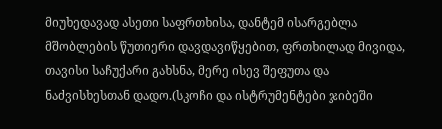მიუხედავად ასეთი საფრთხისა, დანტემ ისარგებლა მშობლების წუთიერი დავდავიწყებით, ფრთხილად მივიდა, თავისი საჩუქარი გახსნა, მერე ისევ შეფუთა და ნაძვისხესთან დადო.(სკოჩი და ისტრუმენტები ჯიბეში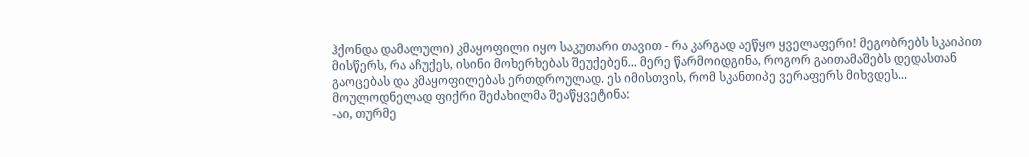ჰქონდა დამალული) კმაყოფილი იყო საკუთარი თავით - რა კარგად აეწყო ყველაფერი! მეგობრებს სკაიპით მისწერს, რა აჩუქეს, ისინი მოხერხებას შეუქებენ... მერე წარმოიდგინა, როგორ გაითამაშებს დედასთან გაოცებას და კმაყოფილებას ერთდროულად. ეს იმისთვის, რომ სკანთიპე ვერაფერს მიხვდეს...
მოულოდნელად ფიქრი შეძახილმა შეაწყვეტინა:
-აი, თურმე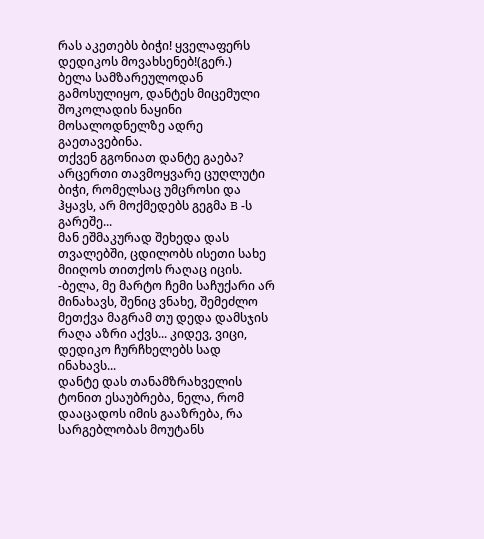რას აკეთებს ბიჭი! ყველაფერს დედიკოს მოვახსენებ!(გერ.)
ბელა სამზარეულოდან გამოსულიყო, დანტეს მიცემული შოკოლადის ნაყინი მოსალოდნელზე ადრე გაეთავებინა.
თქვენ გგონიათ დანტე გაება? არცერთი თავმოყვარე ცუღლუტი ბიჭი, რომელსაც უმცროსი და ჰყავს, არ მოქმედებს გეგმა B -ს გარეშე...
მან ეშმაკურად შეხედა დას თვალებში, ცდილობს ისეთი სახე მიიღოს თითქოს რაღაც იცის.
-ბელა, მე მარტო ჩემი საჩუქარი არ მინახავს, შენიც ვნახე, შემეძლო მეთქვა მაგრამ თუ დედა დამსჯის რაღა აზრი აქვს... კიდევ, ვიცი, დედიკო ჩურჩხელებს სად ინახავს...
დანტე დას თანამზრახველის ტონით ესაუბრება, ნელა, რომ დააცადოს იმის გააზრება, რა სარგებლობას მოუტანს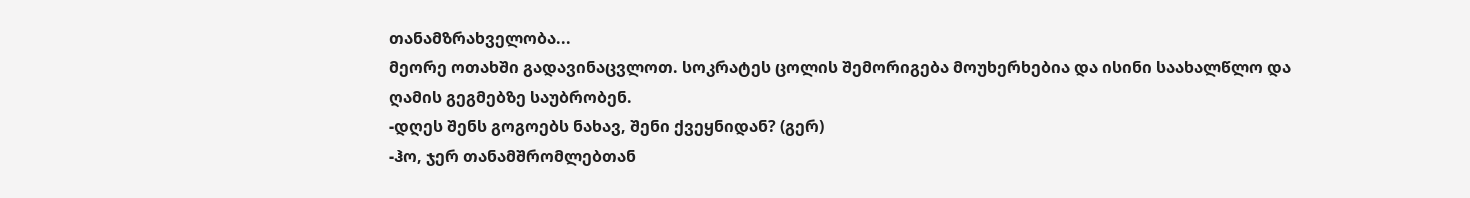თანამზრახველობა...
მეორე ოთახში გადავინაცვლოთ. სოკრატეს ცოლის შემორიგება მოუხერხებია და ისინი საახალწლო და ღამის გეგმებზე საუბრობენ.
-დღეს შენს გოგოებს ნახავ, შენი ქვეყნიდან? (გერ)
-ჰო, ჯერ თანამშრომლებთან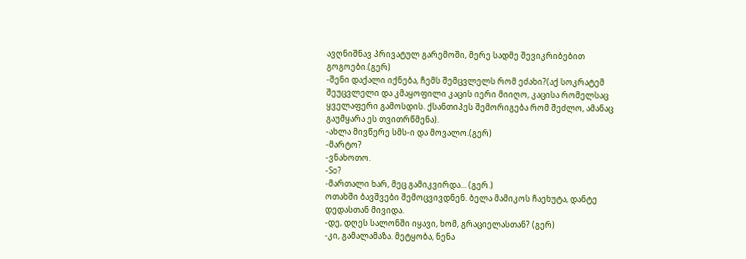ავღნიშნავ პრივატულ გარემოში, მერე სადმე შევიკრიბებით გოგოები.(გერ)
-შენი დაქალი იქნება, ჩემს შემცვლელს რომ ეძახი?(აქ სოკრატემ შეუცვლელი და კმაყოფილი კაცის იერი მიიღო, კაცისა რომელსაც ყველაფერი გამოსდის. ქსანთიპეს შემორიგება რომ შეძლო, ამანაც გაუმყარა ეს თვითრწმენა).
-ახლა მივწერე სმს-ი და მოვალო.(გერ)
-მარტო?
-ვნახოთო.
-So?
-მართალი ხარ, მეც გამიკვირდა... (გერ.)
ოთახში ბავშვები შემოცვივდნენ. ბელა მამიკოს ჩაეხუტა, დანტე დედასთან მივიდა.
-დე, დღეს სალონში იყავი, ხომ, გრაციელასთან? (გერ)
-კი, გამალამაზა. მეტყობა, ნენა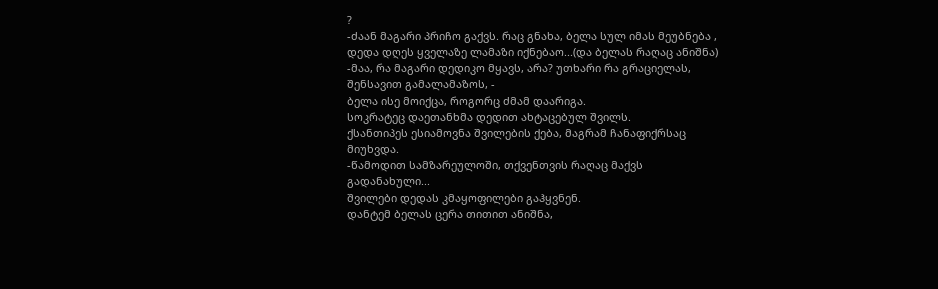?
-ძაან მაგარი პრიჩო გაქვს. რაც გნახა, ბელა სულ იმას მეუბნება , დედა დღეს ყველაზე ლამაზი იქნებაო...(და ბელას რაღაც ანიშნა)
-მაა, რა მაგარი დედიკო მყავს, არა? უთხარი რა გრაციელას, შენსავით გამალამაზოს, -
ბელა ისე მოიქცა, როგორც ძმამ დაარიგა.
სოკრატეც დაეთანხმა დედით ახტაცებულ შვილს.
ქსანთიპეს ესიამოვნა შვილების ქება, მაგრამ ჩანაფიქრსაც მიუხვდა.
-წამოდით სამზარეულოში, თქვენთვის რაღაც მაქვს გადანახული...
შვილები დედას კმაყოფილები გაჰყვნენ.
დანტემ ბელას ცერა თითით ანიშნა,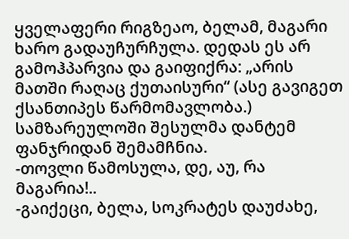ყველაფერი რიგზეაო, ბელამ, მაგარი ხარო გადაუჩურჩულა. დედას ეს არ გამოჰპარვია და გაიფიქრა: „არის მათში რაღაც ქუთაისური“ (ასე გავიგეთ ქსანთიპეს წარმომავლობა.)
სამზარეულოში შესულმა დანტემ ფანჯრიდან შემამჩნია.
-თოვლი წამოსულა, დე, აუ, რა მაგარია!..
-გაიქეცი, ბელა, სოკრატეს დაუძახე,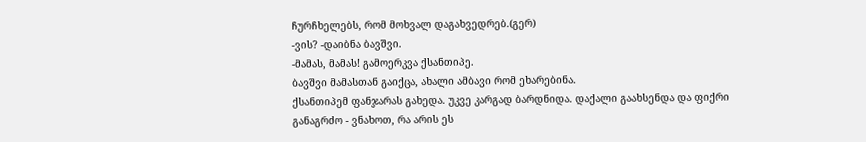ჩურჩხელებს, რომ მოხვალ დაგახვედრებ.(გერ)
-ვის? -დაიბნა ბავშვი.
-მამას, მამას! გამოერკვა ქსანთიპე.
ბავშვი მამასთან გაიქცა, ახალი ამბავი რომ ეხარებინა.
ქსანთიპემ ფანჯარას გახედა. უკვე კარგად ბარდნიდა. დაქალი გაახსენდა და ფიქრი განაგრძო - ვნახოთ, რა არის ეს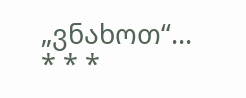„ვნახოთ“...
* * *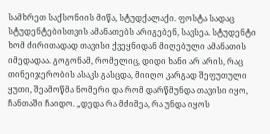სამხრეთ საქსონიის მიწა, სტუდქალაქი. ფოსტა სადაც სტუდენტებისთვის ამანათებს არიგებენ, სავსეა. სტუდენტი ხომ ძირითადად თავისი ქვეყნიდან მიღებული ამანათის იმედადაა. გოგონამ, რომელიც, დიდი ხანი არ არის, რაც თინეიჯერობის ასაკს გასცდა, მიიღო კარგად შეფუთული ყუთი, შეამოწმა ნომერი და რომ დარწმუნდა თავისი იყო, ჩანთაში ჩაიდო. „დედა რა მძიმეა, რა უნდა იყოს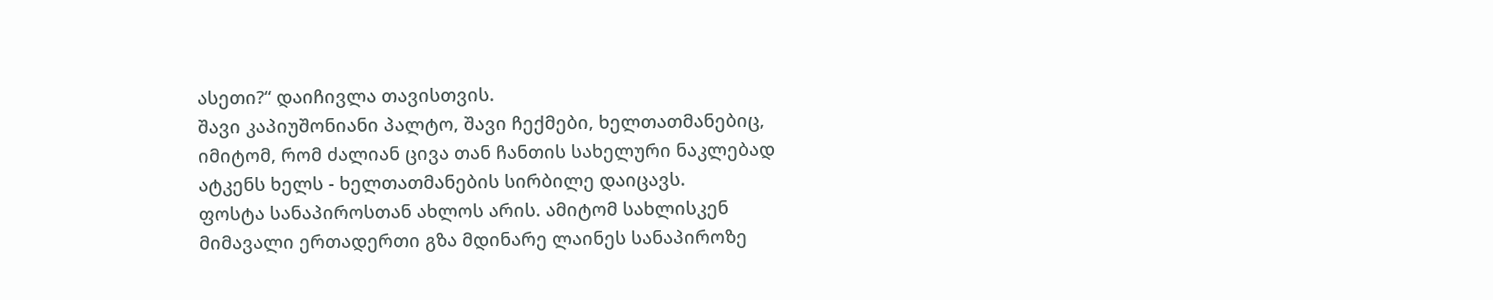ასეთი?“ დაიჩივლა თავისთვის.
შავი კაპიუშონიანი პალტო, შავი ჩექმები, ხელთათმანებიც, იმიტომ, რომ ძალიან ცივა თან ჩანთის სახელური ნაკლებად ატკენს ხელს - ხელთათმანების სირბილე დაიცავს.
ფოსტა სანაპიროსთან ახლოს არის. ამიტომ სახლისკენ მიმავალი ერთადერთი გზა მდინარე ლაინეს სანაპიროზე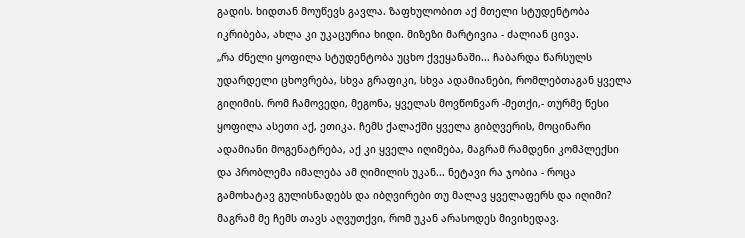გადის. ხიდთან მოუწევს გავლა. ზაფხულობით აქ მთელი სტუდენტობა იკრიბება, ახლა კი უკაცურია ხიდი. მიზეზი მარტივია - ძალიან ცივა.
„რა ძნელი ყოფილა სტუდენტობა უცხო ქვეყანაში... ჩაბარდა წარსულს უდარდელი ცხოვრება, სხვა გრაფიკი, სხვა ადამიანები, რომლებთაგან ყველა გიღიმის. რომ ჩამოვედი, მეგონა, ყველას მოვწონვარ -მეთქი,- თურმე წესი ყოფილა ასეთი აქ, ეთიკა. ჩემს ქალაქში ყველა გიბღვერის, მოცინარი ადამიანი მოგენატრება, აქ კი ყველა იღიმება, მაგრამ რამდენი კომპლექსი და პრობლემა იმალება ამ ღიმილის უკან... ნეტავი რა ჯობია - როცა გამოხატავ გულისნადებს და იბღვირები თუ მალავ ყველაფერს და იღიმი?
მაგრამ მე ჩემს თავს აღვუთქვი, რომ უკან არასოდეს მივიხედავ.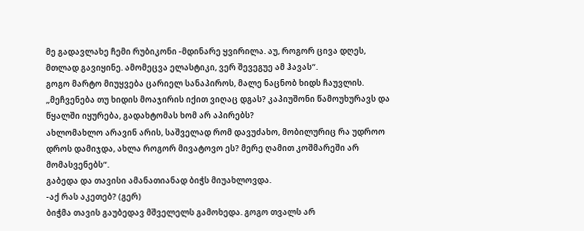მე გადავლახე ჩემი რუბიკონი -მდინარე ყვირილა. აუ, როგორ ცივა დღეს, მთლად გავიყინე. ამომეცვა ელასტიკი, ვერ შევეგუე ამ ჰავას“.
გოგო მარტო მიუყვება ცარიელ სანაპიროს, მალე ნაცნობ ხიდს ჩაუვლის. „მეჩვენება თუ ხიდის მოაჯირის იქით ვიღაც დგას? კაპიუშონი წამოუხურავს და წყალში იყურება, გადახტომას ხომ არ აპირებს?
ახლომახლო არავინ არის, საშველად რომ დავუძახო, მობილურიც რა უდროო დროს დამიჯდა, ახლა როგორ მივატოვო ეს? მერე ღამით კოშმარეში არ მომასვენებს“.
გაბედა და თავისი ამანათიანად ბიჭს მიუახლოვდა.
-აქ რას აკეთებ? (გერ)
ბიჭმა თავის გაუბედავ მშველელს გამოხედა. გოგო თვალს არ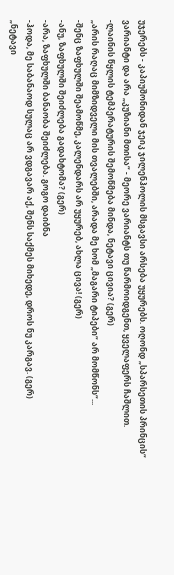უჯერებს - კაპიუშონიდან ჯეიკ ჯილენჰოლის მსგავსი არსება უყურებს. ოღონდ „სპარსეთის პრინცის“ ვარიანტი და არა „კუზიანი მთისა“ - მეორე ვარიანტს თუ წარმოიდგენთ, ყველაფერს ჩაშლით.
-ლაინის წყლის ტემპერატურის შემოწმება მინდა, ნეტავი ცივია? (გერ)
„არის რაღაც მიმზიდველი მის თვალებში, არადა მე ხომ „მაგარი ტიპები“ არ მომწონს“...
-შენც ზაფხულში შეამოწმე, კალენდარს არ უყურებ, ახლა ცივა! (გერ)
-ანუ, ზაფხულში შეიძლება გადახტომა? (გერ)
-არა, ზაფხულში ბანაობა შეიძლება. გოგო დაიბნა
-ჰოდა, მე საბანაოდ სულაც არ ვდგავარ აქ, შენს საქმეს მიხედე, დროს ნუ კარგავ. (გერ)
„ნეტავი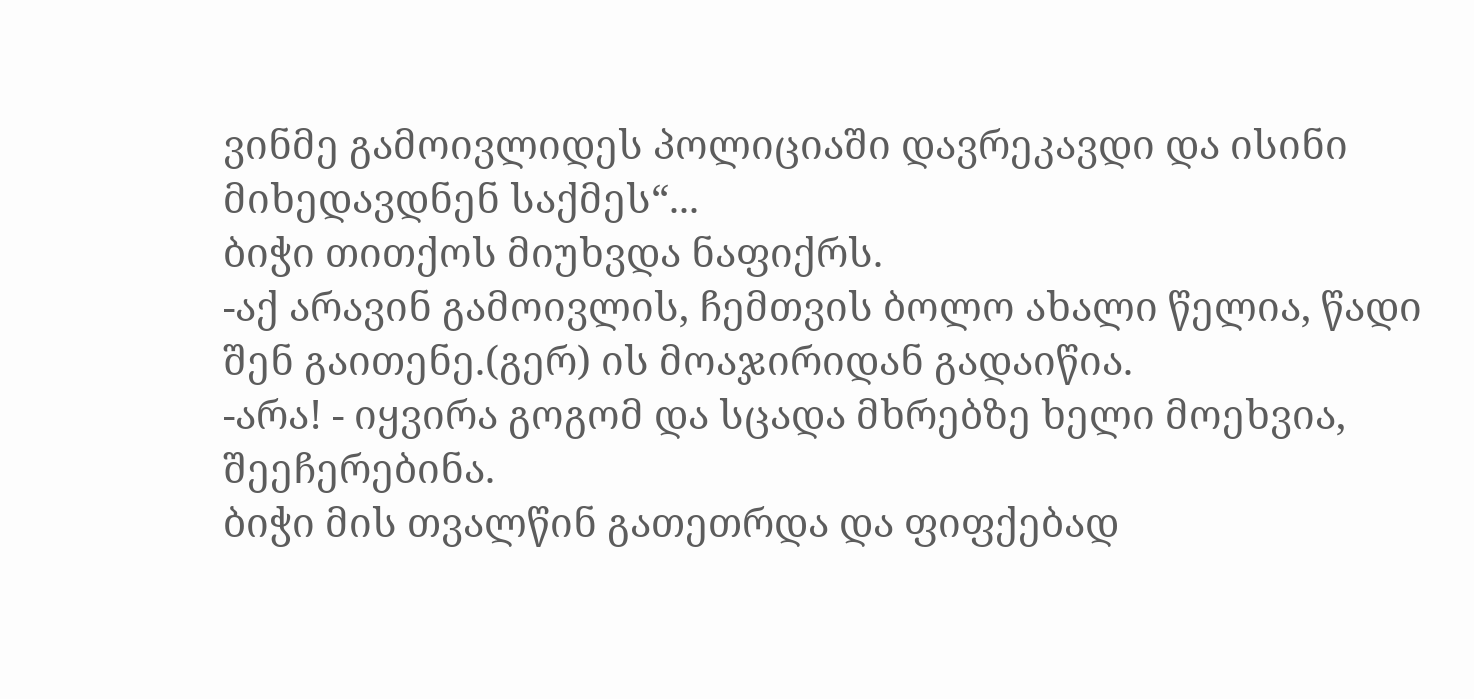ვინმე გამოივლიდეს პოლიციაში დავრეკავდი და ისინი მიხედავდნენ საქმეს“...
ბიჭი თითქოს მიუხვდა ნაფიქრს.
-აქ არავინ გამოივლის, ჩემთვის ბოლო ახალი წელია, წადი შენ გაითენე.(გერ) ის მოაჯირიდან გადაიწია.
-არა! - იყვირა გოგომ და სცადა მხრებზე ხელი მოეხვია, შეეჩერებინა.
ბიჭი მის თვალწინ გათეთრდა და ფიფქებად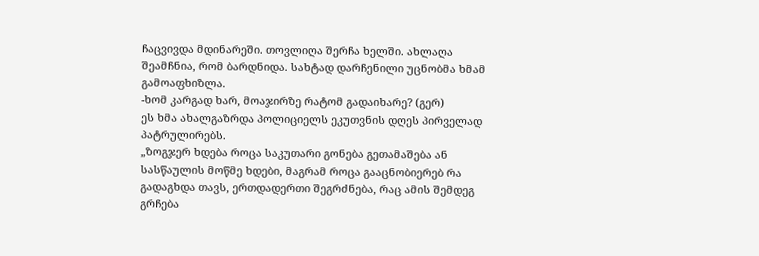ჩაცვივდა მდინარეში. თოვლიღა შერჩა ხელში. ახლაღა შეამჩნია, რომ ბარდნიდა. სახტად დარჩენილი უცნობმა ხმამ გამოაფხიზლა.
-ხომ კარგად ხარ, მოაჯირზე რატომ გადაიხარე? (გერ)
ეს ხმა ახალგაზრდა პოლიციელს ეკუთვნის დღეს პირველად პატრულირებს.
„ზოგჯერ ხდება როცა საკუთარი გონება გეთამაშება ან სასწაულის მოწმე ხდები, მაგრამ როცა გააცნობიერებ რა გადაგხდა თავს, ერთდადერთი შეგრძნება, რაც ამის შემდეგ გრჩება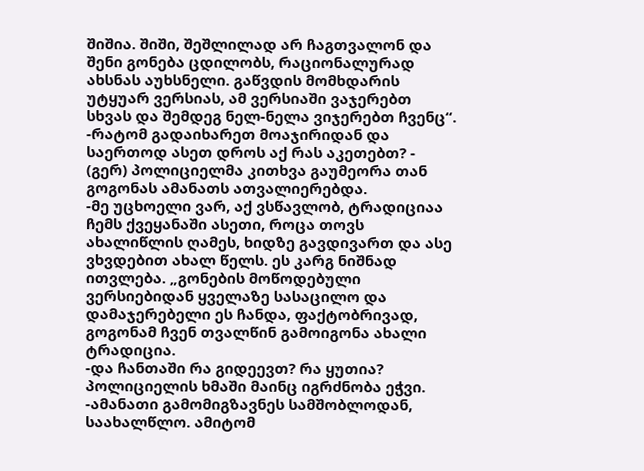შიშია. შიში, შეშლილად არ ჩაგთვალონ და შენი გონება ცდილობს, რაციონალურად ახსნას აუხსნელი. გაწვდის მომხდარის უტყუარ ვერსიას, ამ ვერსიაში ვაჯერებთ სხვას და შემდეგ ნელ-ნელა ვიჯერებთ ჩვენც“.
-რატომ გადაიხარეთ მოაჯირიდან და საერთოდ ასეთ დროს აქ რას აკეთებთ? - (გერ) პოლიციელმა კითხვა გაუმეორა თან გოგონას ამანათს ათვალიერებდა.
-მე უცხოელი ვარ, აქ ვსწავლობ, ტრადიციაა ჩემს ქვეყანაში ასეთი, როცა თოვს ახალიწლის ღამეს, ხიდზე გავდივართ და ასე ვხვდებით ახალ წელს. ეს კარგ ნიშნად ითვლება. „გონების მოწოდებული ვერსიებიდან ყველაზე სასაცილო და დამაჯერებელი ეს ჩანდა, ფაქტობრივად, გოგონამ ჩვენ თვალწინ გამოიგონა ახალი ტრადიცია.
-და ჩანთაში რა გიდეევთ? რა ყუთია? პოლიციელის ხმაში მაინც იგრძნობა ეჭვი.
-ამანათი გამომიგზავნეს სამშობლოდან, საახალწლო. ამიტომ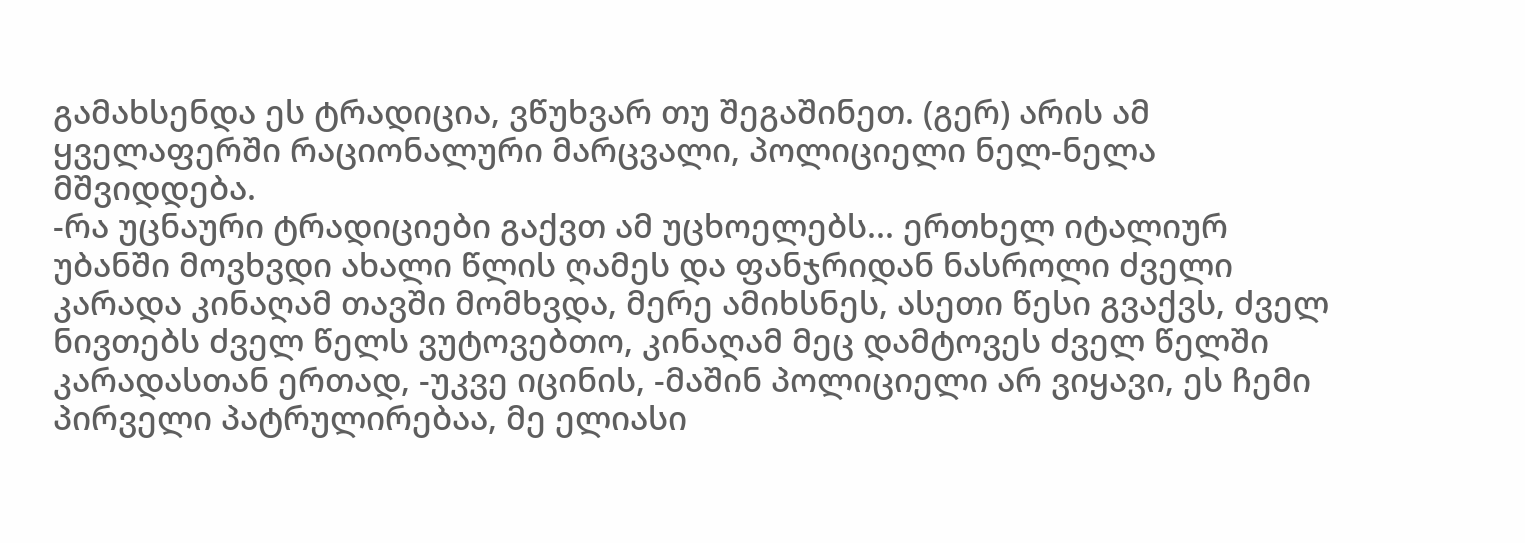გამახსენდა ეს ტრადიცია, ვწუხვარ თუ შეგაშინეთ. (გერ) არის ამ ყველაფერში რაციონალური მარცვალი, პოლიციელი ნელ-ნელა მშვიდდება.
-რა უცნაური ტრადიციები გაქვთ ამ უცხოელებს... ერთხელ იტალიურ უბანში მოვხვდი ახალი წლის ღამეს და ფანჯრიდან ნასროლი ძველი კარადა კინაღამ თავში მომხვდა, მერე ამიხსნეს, ასეთი წესი გვაქვს, ძველ ნივთებს ძველ წელს ვუტოვებთო, კინაღამ მეც დამტოვეს ძველ წელში კარადასთან ერთად, -უკვე იცინის, -მაშინ პოლიციელი არ ვიყავი, ეს ჩემი პირველი პატრულირებაა, მე ელიასი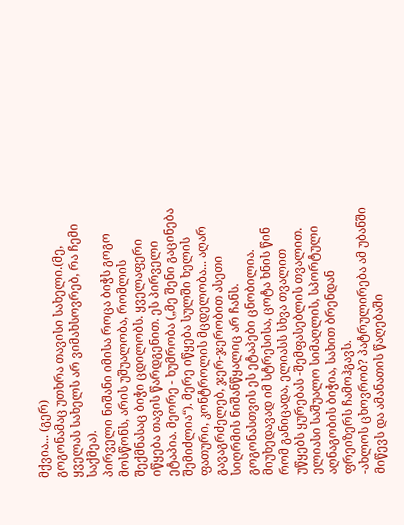მქვია... (გერ)
გოგონამაც უთხრა თავისი სახელი.(მე, ყველას სახელს არ ვიმახსოვრებ, რა ჩემი საქმეა).
პირველი ნიშანი იმისა როცა ბიჭს გოგო მოსწონს, არის უშუალობა, რომლის შექმნასაც ბიჭი ცდილობს. ყველაფერი იწყება თავის წარდგენით. ეს პირველი ეტაპია. მეორე - ხუმრობა („მე შენი გაცინება შემიძლია“). მერე იწყება სულში ხელის ფათური, კონტროლის მცდელობა... აღარ გავაგრძელებ, ჯერ-ჯერობით ასეთი სიღრმის ნიშანწყალიც არ ჩანს.
გოგონასთვის ეს ეტაპები ცნობილია. მიუხედავად იმ სტრესისა, ცოტა ხნის წინ რომ განიცადა, ელიასს სხვა თვალით უწყებს ყურებას -შემფასებლის თვალით.
ელიასი საშუალო სიმაღლის, სპორტული აღნაგობის ბიჭია, სახით ბრენდან ფრეიზერს ჩამოჰგავს.
-ახლოს ცხოვრობ? პატრულირება ამ უბანში მიწევს და ამანათის წაღებაში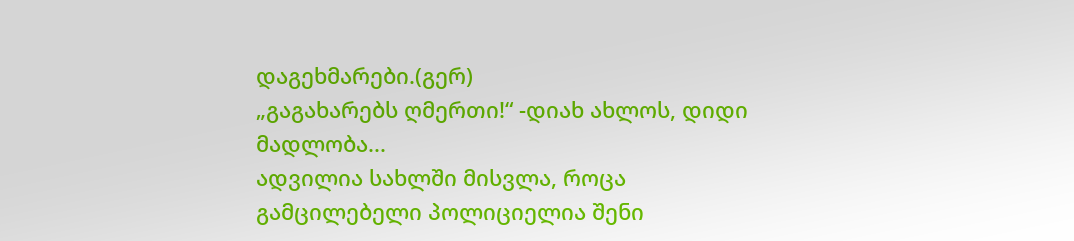დაგეხმარები.(გერ)
„გაგახარებს ღმერთი!“ -დიახ ახლოს, დიდი მადლობა...
ადვილია სახლში მისვლა, როცა გამცილებელი პოლიციელია შენი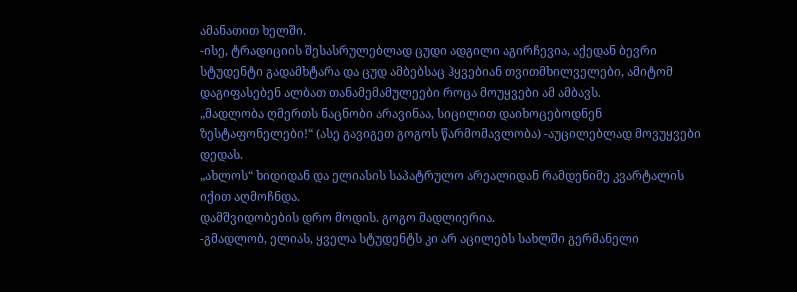ამანათით ხელში.
-ისე, ტრადიციის შესასრულებლად ცუდი ადგილი აგირჩევია, აქედან ბევრი სტუდენტი გადამხტარა და ცუდ ამბებსაც ჰყვებიან თვითმხილველები, ამიტომ დაგიფასებენ ალბათ თანამემამულეები როცა მოუყვები ამ ამბავს.
„მადლობა ღმერთს ნაცნობი არავინაა, სიცილით დაიხოცებოდნენ ზესტაფონელები!“ (ასე გავიგეთ გოგოს წარმომავლობა) -აუცილებლად მოვუყვები დედას.
„ახლოს“ ხიდიდან და ელიასის საპატრულო არეალიდან რამდენიმე კვარტალის იქით აღმოჩნდა.
დამშვიდობების დრო მოდის. გოგო მადლიერია.
-გმადლობ, ელიას, ყველა სტუდენტს კი არ აცილებს სახლში გერმანელი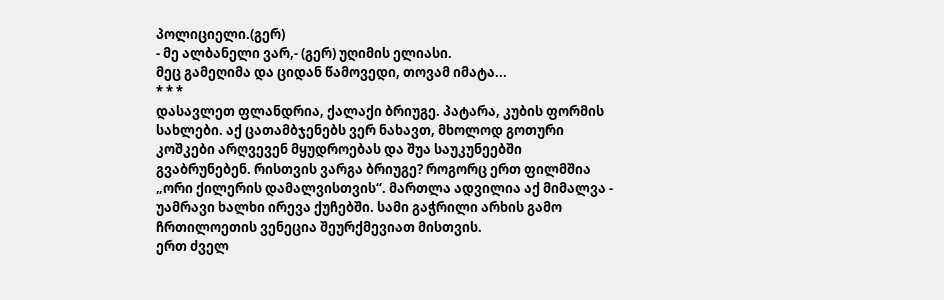პოლიციელი.(გერ)
- მე ალბანელი ვარ,- (გერ) უღიმის ელიასი.
მეც გამეღიმა და ციდან წამოვედი, თოვამ იმატა...
* * *
დასავლეთ ფლანდრია, ქალაქი ბრიუგე. პატარა, კუბის ფორმის სახლები. აქ ცათამბჯენებს ვერ ნახავთ, მხოლოდ გოთური კოშკები არღვევენ მყუდროებას და შუა საუკუნეებში გვაბრუნებენ. რისთვის ვარგა ბრიუგე? როგორც ერთ ფილმშია „ორი ქილერის დამალვისთვის“. მართლა ადვილია აქ მიმალვა - უამრავი ხალხი ირევა ქუჩებში. სამი გაჭრილი არხის გამო ჩრთილოეთის ვენეცია შეურქმევიათ მისთვის.
ერთ ძველ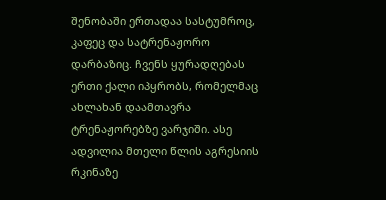შენობაში ერთადაა სასტუმროც, კაფეც და სატრენაჟორო დარბაზიც. ჩვენს ყურადღებას ერთი ქალი იპყრობს, რომელმაც ახლახან დაამთავრა ტრენაჟორებზე ვარჯიში. ასე ადვილია მთელი წლის აგრესიის რკინაზე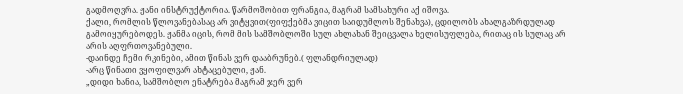გადმოღვრა. ჟანი ინსტრუქტორია. წარმოშობით ფრანგია, მაგრამ სამსახური აქ იშოვა.
ქალი, რომლის წლოვანებასაც არ ვიტყვით(ფიფქებმა ვიცით საიდუმლოს შენახვა), ცდილობს ახალგაზრდულად გამოიყურებოდეს. ჟანმა იცის, რომ მის სამშობლოში სულ ახლახან შეიცვალა ხელისუფლება, რითაც ის სულაც არ არის აღფრთოვანებული.
-დაინდე ჩემი რკინები, ამით წინას ვერ დააბრუნებ.( ფლანდრიულად)
-არც წინათი ვყოფილვარ ახტაცებული, ჟან.
„დიდი ხანია, სამშობლო ენატრება მაგრამ ჯერ ვერ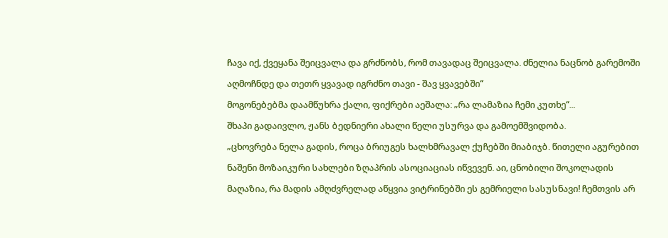ჩავა იქ, ქვეყანა შეიცვალა და გრძნობს, რომ თავადაც შეიცვალა. ძნელია ნაცნობ გარემოში აღმოჩნდე და თეთრ ყვავად იგრძნო თავი - შავ ყვავებში“
მოგონებებმა დაამწუხრა ქალი, ფიქრები აეშალა: „რა ლამაზია ჩემი კუთხე“...
შხაპი გადაივლო, ჟანს ბედნიერი ახალი წელი უსურვა და გამოემშვიდობა.
„ცხოვრება ნელა გადის, როცა ბრიუგეს ხალხმრავალ ქუჩებში მიაბიჯბ. წითელი აგურებით ნაშენი მოზაიკური სახლები ზღაპრის ასოციაციას იწვევენ. აი, ცნობილი შოკოლადის მაღაზია, რა მადის ამღძვრელად აწყვია ვიტრინებში ეს გემრიელი სასუსნავი! ჩემთვის არ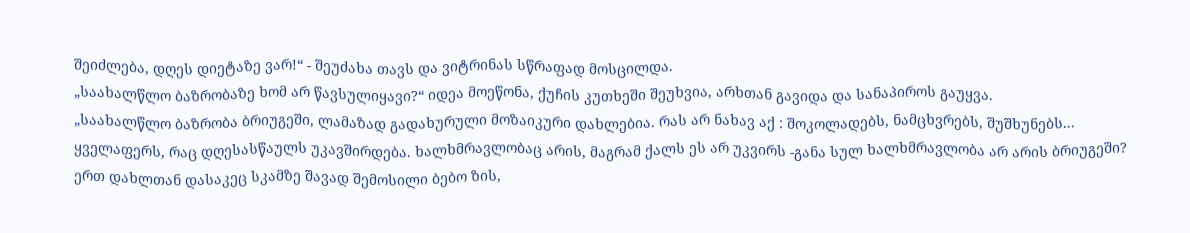შეიძლება, დღეს დიეტაზე ვარ!“ - შეუძახა თავს და ვიტრინას სწრაფად მოსცილდა.
„საახალწლო ბაზრობაზე ხომ არ წავსულიყავი?“ იდეა მოეწონა, ქუჩის კუთხეში შეუხვია, არხთან გავიდა და სანაპიროს გაუყვა.
„საახალწლო ბაზრობა ბრიუგეში, ლამაზად გადახურული მოზაიკური დახლებია. რას არ ნახავ აქ : შოკოლადებს, ნამცხვრებს, შუშხუნებს... ყველაფერს, რაც დღესასწაულს უკავშირდება. ხალხმრავლობაც არის, მაგრამ ქალს ეს არ უკვირს -განა სულ ხალხმრავლობა არ არის ბრიუგეში?
ერთ დახლთან დასაკეც სკამზე შავად შემოსილი ბებო ზის,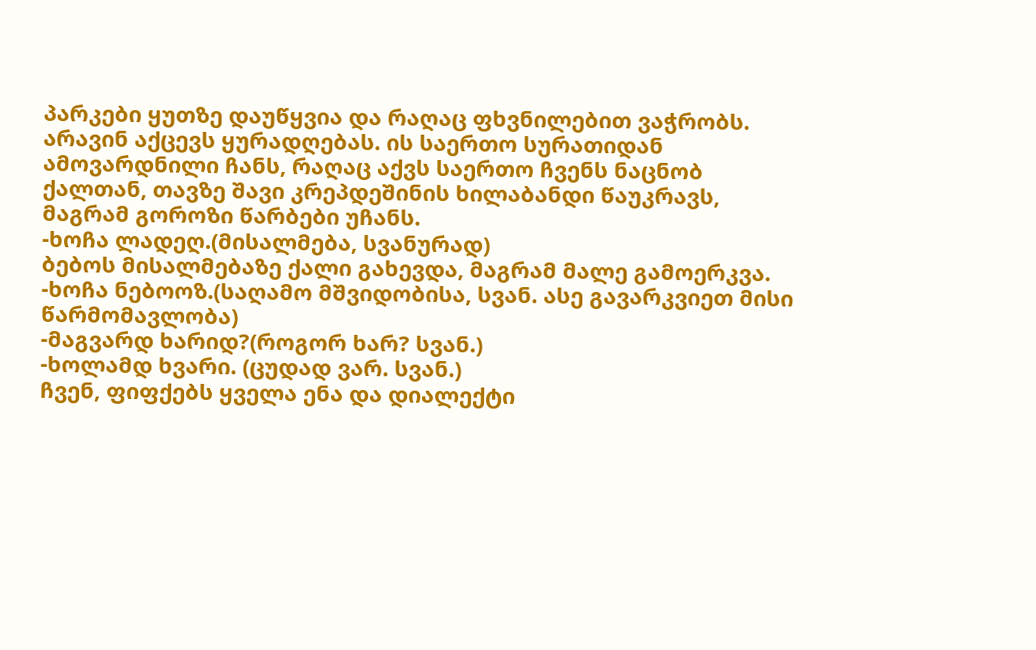პარკები ყუთზე დაუწყვია და რაღაც ფხვნილებით ვაჭრობს. არავინ აქცევს ყურადღებას. ის საერთო სურათიდან ამოვარდნილი ჩანს, რაღაც აქვს საერთო ჩვენს ნაცნობ ქალთან, თავზე შავი კრეპდეშინის ხილაბანდი წაუკრავს, მაგრამ გოროზი წარბები უჩანს.
-ხოჩა ლადეღ.(მისალმება, სვანურად)
ბებოს მისალმებაზე ქალი გახევდა, მაგრამ მალე გამოერკვა.
-ხოჩა ნებოოზ.(საღამო მშვიდობისა, სვან. ასე გავარკვიეთ მისი წარმომავლობა)
-მაგვარდ ხარიდ?(როგორ ხარ? სვან.)
-ხოლამდ ხვარი. (ცუდად ვარ. სვან.)
ჩვენ, ფიფქებს ყველა ენა და დიალექტი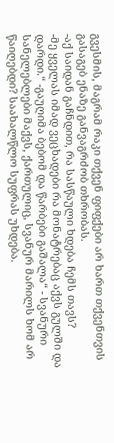გვესმის, მაგრამ რაკი თქვენ ფიფქები არ ხართ თქვენთვის გასაგებ ენაზე განვაგრძობ თხრობას.
-აქ საიდან გაჩნდით, რა სასწაული ხდება ჩემს თავს?
-მე ყველას იმად ვეცხადები რა მონატრებაც აქვს გულში და დარდი.“ -გაუღიმა ბებომ და წარბები გაშალა“ - სვანური სანელებლები მაქვს, ქართულიც, სვანურ მარილს ხომ არ წაიღებდი? საახალწლო სუფრას უხდება.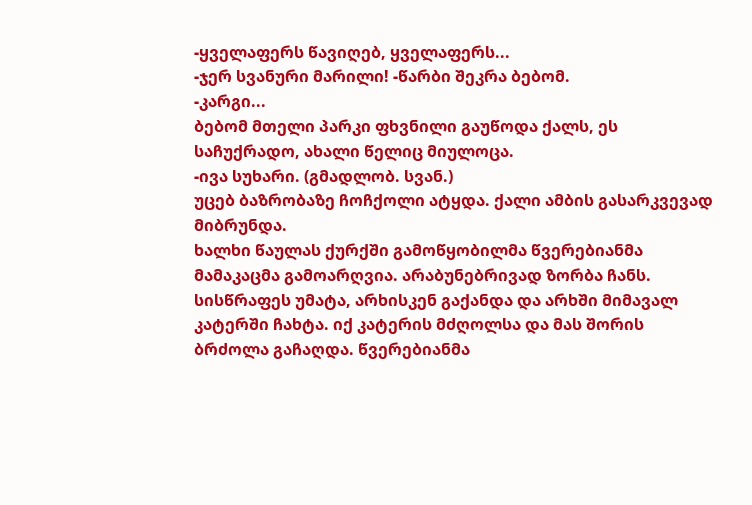-ყველაფერს წავიღებ, ყველაფერს...
-ჯერ სვანური მარილი! -წარბი შეკრა ბებომ.
-კარგი...
ბებომ მთელი პარკი ფხვნილი გაუწოდა ქალს, ეს საჩუქრადო, ახალი წელიც მიულოცა.
-ივა სუხარი. (გმადლობ. სვან.)
უცებ ბაზრობაზე ჩოჩქოლი ატყდა. ქალი ამბის გასარკვევად მიბრუნდა.
ხალხი წაულას ქურქში გამოწყობილმა წვერებიანმა მამაკაცმა გამოარღვია. არაბუნებრივად ზორბა ჩანს. სისწრაფეს უმატა, არხისკენ გაქანდა და არხში მიმავალ კატერში ჩახტა. იქ კატერის მძღოლსა და მას შორის ბრძოლა გაჩაღდა. წვერებიანმა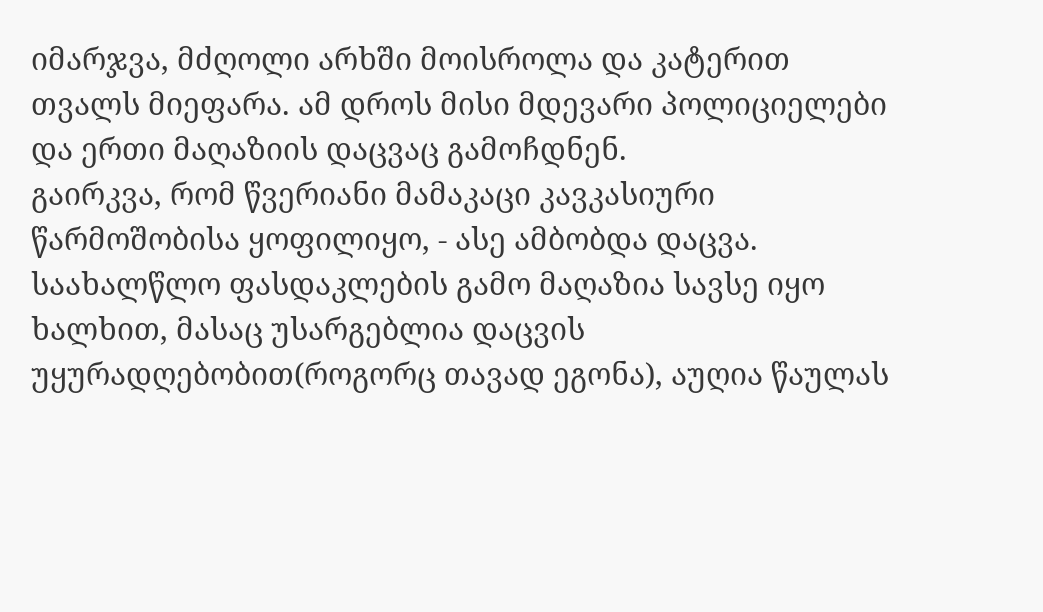იმარჯვა, მძღოლი არხში მოისროლა და კატერით თვალს მიეფარა. ამ დროს მისი მდევარი პოლიციელები და ერთი მაღაზიის დაცვაც გამოჩდნენ.
გაირკვა, რომ წვერიანი მამაკაცი კავკასიური წარმოშობისა ყოფილიყო, - ასე ამბობდა დაცვა. საახალწლო ფასდაკლების გამო მაღაზია სავსე იყო ხალხით, მასაც უსარგებლია დაცვის უყურადღებობით(როგორც თავად ეგონა), აუღია წაულას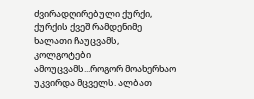ძვირადღირებული ქურქი, ქურქის ქვეშ რამდენიმე ხალათი ჩაუცვამს, კოლგოტები ამოუცვამს...როგორ მოახერხაო უკვირდა მცველს. ალბათ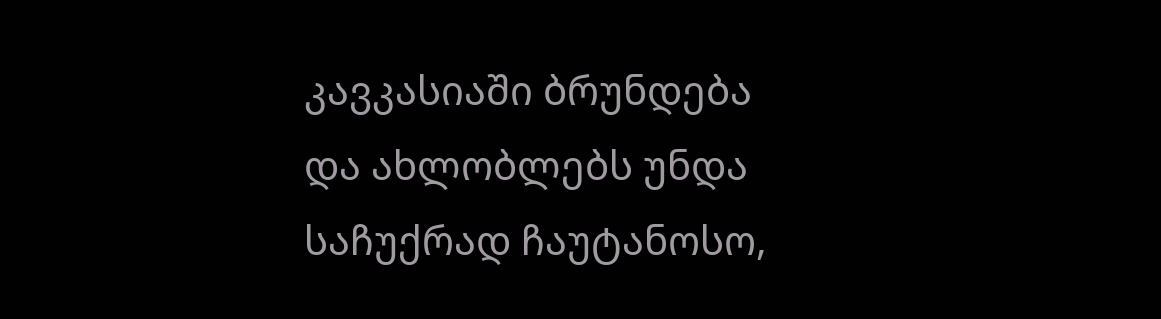კავკასიაში ბრუნდება და ახლობლებს უნდა საჩუქრად ჩაუტანოსო,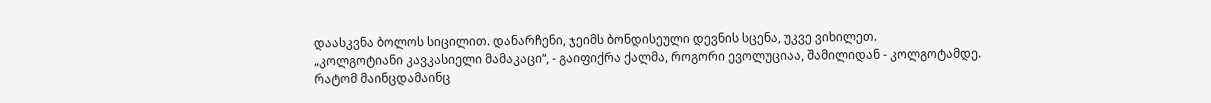დაასკვნა ბოლოს სიცილით. დანარჩენი, ჯეიმს ბონდისეული დევნის სცენა, უკვე ვიხილეთ.
„კოლგოტიანი კავკასიელი მამაკაცი“, - გაიფიქრა ქალმა, როგორი ევოლუციაა, შამილიდან - კოლგოტამდე. რატომ მაინცდამაინც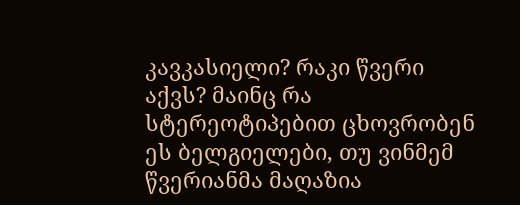კავკასიელი? რაკი წვერი აქვს? მაინც რა სტერეოტიპებით ცხოვრობენ ეს ბელგიელები, თუ ვინმემ წვერიანმა მაღაზია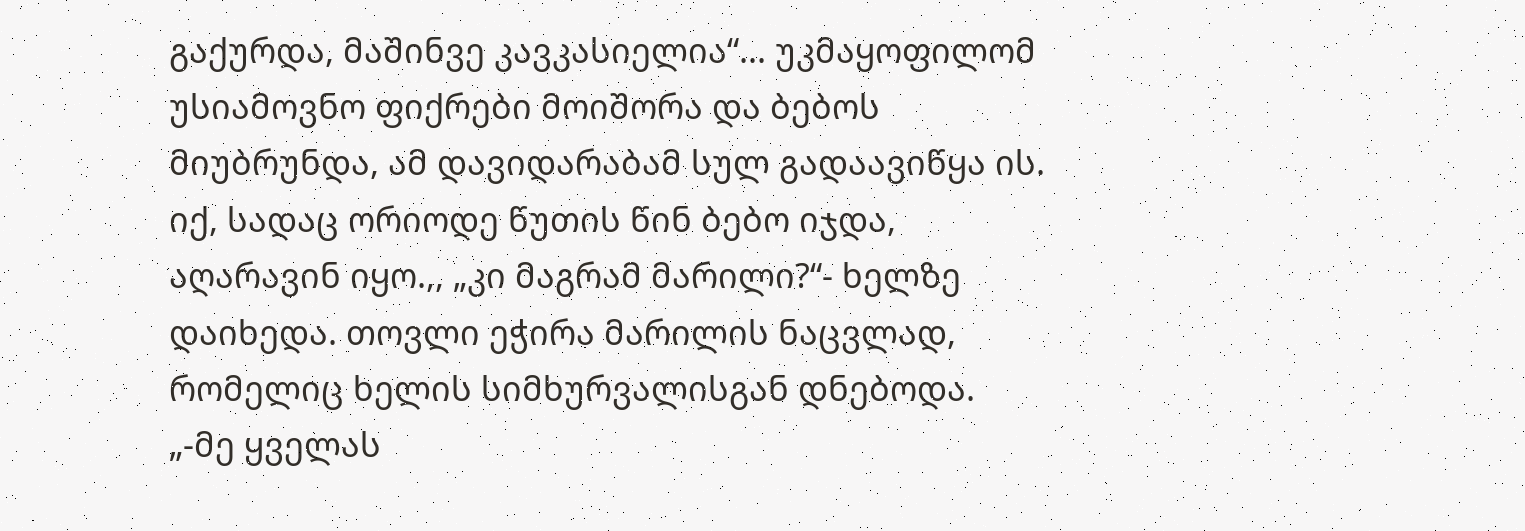გაქურდა, მაშინვე კავკასიელია“... უკმაყოფილომ უსიამოვნო ფიქრები მოიშორა და ბებოს მიუბრუნდა, ამ დავიდარაბამ სულ გადაავიწყა ის.
იქ, სადაც ორიოდე წუთის წინ ბებო იჯდა, აღარავინ იყო.,, „კი მაგრამ მარილი?“- ხელზე დაიხედა. თოვლი ეჭირა მარილის ნაცვლად, რომელიც ხელის სიმხურვალისგან დნებოდა.
„-მე ყველას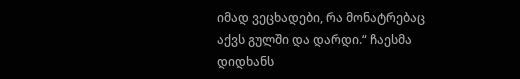იმად ვეცხადები, რა მონატრებაც აქვს გულში და დარდი.“ ჩაესმა
დიდხანს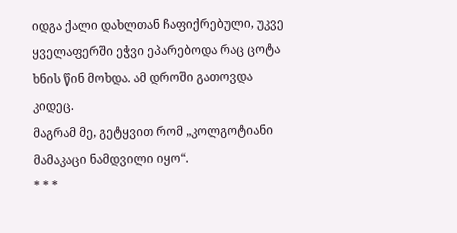იდგა ქალი დახლთან ჩაფიქრებული, უკვე ყველაფერში ეჭვი ეპარებოდა რაც ცოტა ხნის წინ მოხდა. ამ დროში გათოვდა კიდეც.
მაგრამ მე, გეტყვით რომ „კოლგოტიანი მამაკაცი ნამდვილი იყო“.
* * *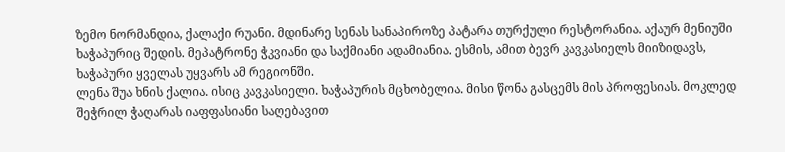ზემო ნორმანდია, ქალაქი რუანი. მდინარე სენას სანაპიროზე პატარა თურქული რესტორანია. აქაურ მენიუში ხაჭაპურიც შედის. მეპატრონე ჭკვიანი და საქმიანი ადამიანია. ესმის, ამით ბევრ კავკასიელს მიიზიდავს, ხაჭაპური ყველას უყვარს ამ რეგიონში.
ლენა შუა ხნის ქალია. ისიც კავკასიელი. ხაჭაპურის მცხობელია. მისი წონა გასცემს მის პროფესიას. მოკლედ შეჭრილ ჭაღარას იაფფასიანი საღებავით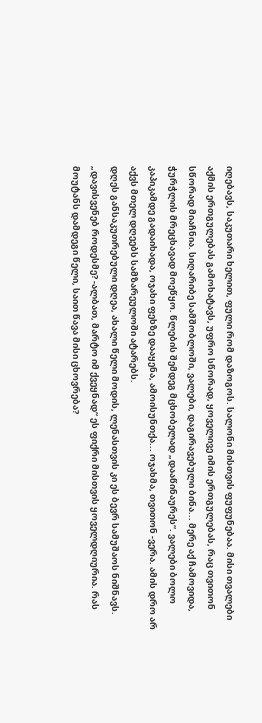იღებავს, საკუთარი ხელით, ფული რომ დაზოგოს. სალონი მისთვის ფუფუნებაა. მისი თვალები აქმის ერთგულებას გამოხატავს, უფრო სწორად, ყოველივე იმის ერთგულებას, რაც თვითონ სწორად მიაჩნია. სიღარიბე სამშობლოში, ვალები, დაგირავებული ბინა... მერე აქ ჩამოვიდა, ჭურჭლის მრეცხავად მოეწყო. წლების შემდეგ მცხობელად „დააწინაურეს“. ვალები ბოლო კაპიკამდე გადაიხადა, ოჯახი ფეხზე დააყენა, ამოისუნთქა... ოჯახმა, თვითონ -ვერა. ამის დრო არ აქვს მთელ დღეებს სამზარეულოში ატარებს.
დღეს განსაკუთრებული დღეა, ახალი წელი მოდის, ლენასთვის კი ეს ბევრ სამუშაოს ნიშნავს. „დავისვენებ როდესმე? -ალბათ, მარტო იმ ქვეყნად“ ეს ფიქრი მისთვის ყოველდღიურია. რას მოუტანს დამდეგი წელი, საით წავა მისი ცხოვრება?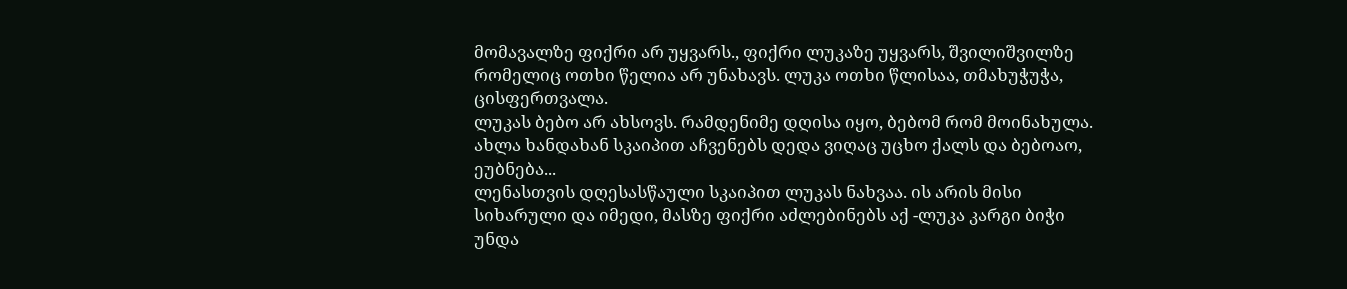მომავალზე ფიქრი არ უყვარს., ფიქრი ლუკაზე უყვარს, შვილიშვილზე რომელიც ოთხი წელია არ უნახავს. ლუკა ოთხი წლისაა, თმახუჭუჭა, ცისფერთვალა.
ლუკას ბებო არ ახსოვს. რამდენიმე დღისა იყო, ბებომ რომ მოინახულა. ახლა ხანდახან სკაიპით აჩვენებს დედა ვიღაც უცხო ქალს და ბებოაო, ეუბნება...
ლენასთვის დღესასწაული სკაიპით ლუკას ნახვაა. ის არის მისი სიხარული და იმედი, მასზე ფიქრი აძლებინებს აქ -ლუკა კარგი ბიჭი უნდა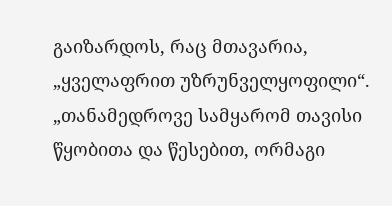გაიზარდოს, რაც მთავარია, „ყველაფრით უზრუნველყოფილი“.
„თანამედროვე სამყარომ თავისი წყობითა და წესებით, ორმაგი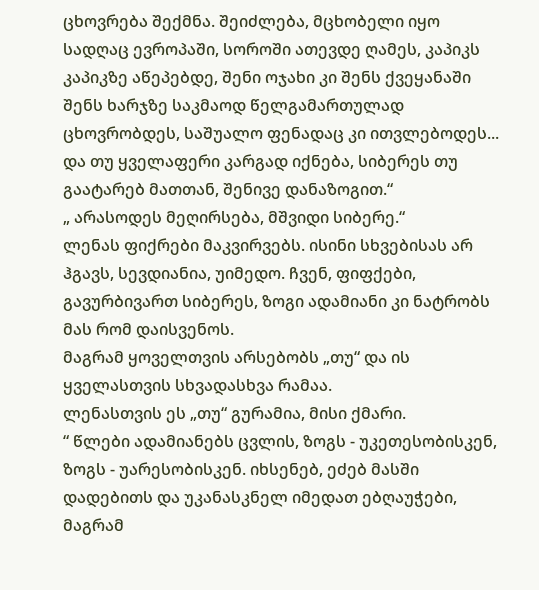ცხოვრება შექმნა. შეიძლება, მცხობელი იყო სადღაც ევროპაში, სოროში ათევდე ღამეს, კაპიკს კაპიკზე აწეპებდე, შენი ოჯახი კი შენს ქვეყანაში შენს ხარჯზე საკმაოდ წელგამართულად ცხოვრობდეს, საშუალო ფენადაც კი ითვლებოდეს... და თუ ყველაფერი კარგად იქნება, სიბერეს თუ გაატარებ მათთან, შენივე დანაზოგით.“
„ არასოდეს მეღირსება, მშვიდი სიბერე.“
ლენას ფიქრები მაკვირვებს. ისინი სხვებისას არ ჰგავს, სევდიანია, უიმედო. ჩვენ, ფიფქები, გავურბივართ სიბერეს, ზოგი ადამიანი კი ნატრობს მას რომ დაისვენოს.
მაგრამ ყოველთვის არსებობს „თუ“ და ის ყველასთვის სხვადასხვა რამაა.
ლენასთვის ეს „თუ“ გურამია, მისი ქმარი.
“ წლები ადამიანებს ცვლის, ზოგს - უკეთესობისკენ, ზოგს - უარესობისკენ. იხსენებ, ეძებ მასში დადებითს და უკანასკნელ იმედათ ებღაუჭები, მაგრამ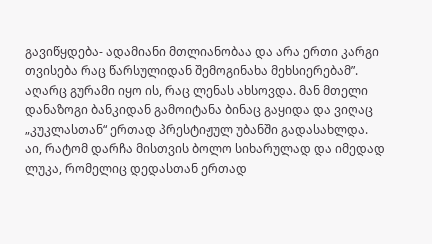გავიწყდება- ადამიანი მთლიანობაა და არა ერთი კარგი თვისება რაც წარსულიდან შემოგინახა მეხსიერებამ”.
აღარც გურამი იყო ის, რაც ლენას ახსოვდა. მან მთელი დანაზოგი ბანკიდან გამოიტანა ბინაც გაყიდა და ვიღაც „კუკლასთან“ ერთად პრესტიჟულ უბანში გადასახლდა.
აი, რატომ დარჩა მისთვის ბოლო სიხარულად და იმედად ლუკა, რომელიც დედასთან ერთად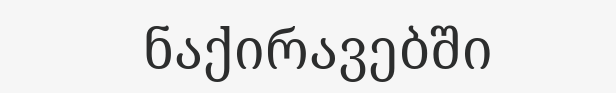ნაქირავებში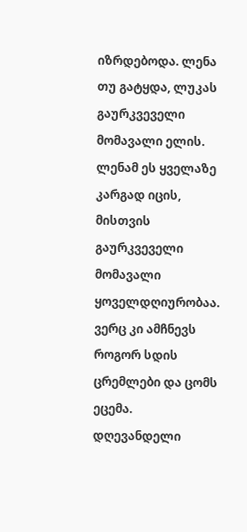იზრდებოდა. ლენა თუ გატყდა, ლუკას გაურკვეველი მომავალი ელის.
ლენამ ეს ყველაზე კარგად იცის, მისთვის გაურკვეველი მომავალი ყოველდღიურობაა.
ვერც კი ამჩნევს როგორ სდის ცრემლები და ცომს ეცემა. დღევანდელი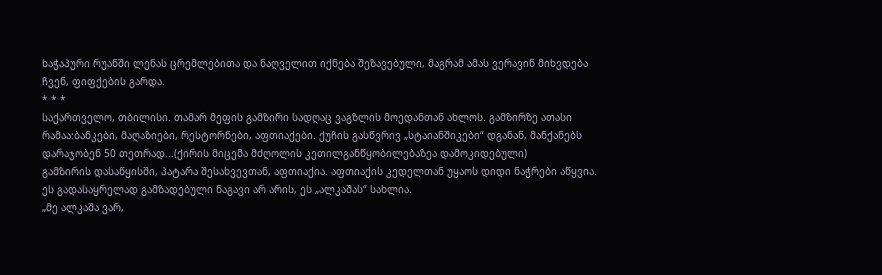ხაჭაპური რუანში ლენას ცრემლებითა და ნაღველით იქნება შეზავებული, მაგრამ ამას ვერავინ მიხვდება ჩვენ, ფიფქების გარდა.
* * *
საქართველო, თბილისი. თამარ მეფის გამზირი სადღაც ვაგზლის მოედანთან ახლოს. გამზირზე ათასი რამაა:ბანკები, მაღაზიები, რესტორნები, აფთიაქები. ქუჩის გასწვრივ „სტაიანშიკები“ დგანან, მანქანებს დარაჯობენ 50 თეთრად...(ქირის მიცემა მძღოლის კეთილგანწყობილებაზეა დამოკიდებული)
გამზირის დასაწყისში, პატარა შესახვევთან, აფთიაქია. აფთიაქის კედელთან უყაოს დიდი ნაჭრები აწყვია. ეს გადასაყრელად გამზადებული ნაგავი არ არის, ეს „ალკაშას“ სახლია.
„მე ალკაშა ვარ,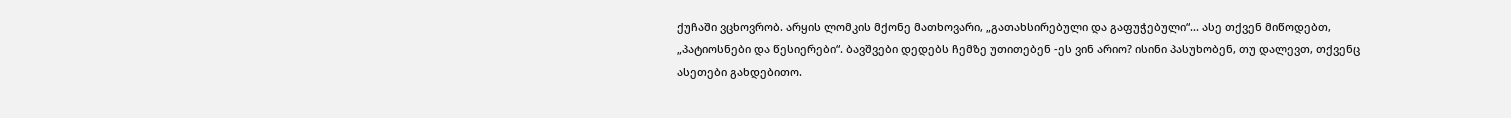ქუჩაში ვცხოვრობ. არყის ლომკის მქონე მათხოვარი, „გათახსირებული და გაფუჭებული“... ასე თქვენ მიწოდებთ, „პატიოსნები და წესიერები“. ბავშვები დედებს ჩემზე უთითებენ -ეს ვინ არიო? ისინი პასუხობენ, თუ დალევთ, თქვენც ასეთები გახდებითო.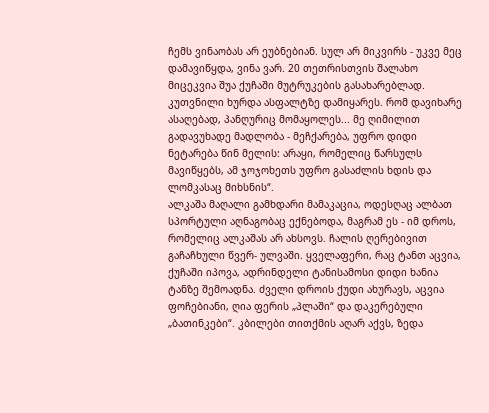ჩემს ვინაობას არ ეუბნებიან. სულ არ მიკვირს - უკვე მეც დამავიწყდა, ვინა ვარ. 20 თეთრისთვის შალახო მიცეკვია შუა ქუჩაში მუტრუკების გასახარებლად. კუთვნილი ხურდა ასფალტზე დამიყარეს. რომ დავიხარე ასაღებად, პანღურიც მომაყოლეს... მე ღიმილით გადავუხადე მადლობა - მეჩქარება, უფრო დიდი ნეტარება წინ მელის: არაყი, რომელიც წარსულს მავიწყებს, ამ ჯოჯოხეთს უფრო გასაძლის ხდის და ლომკასაც მიხსნის“.
ალკაშა მაღალი გამხდარი მამაკაცია, ოდესღაც ალბათ სპორტული აღნაგობაც ექნებოდა, მაგრამ ეს - იმ დროს, რომელიც ალკაშას არ ახსოვს. ჩალის ღერებივით გაჩაჩხული წვერ- ულვაში. ყველაფერი, რაც ტანთ აცვია, ქუჩაში იპოვა, ადრინდელი ტანისამოსი დიდი ხანია ტანზე შემოადნა. ძველი დროის ქუდი ახურავს, აცვია ფოჩებიანი, ღია ფერის „პლაში“ და დაკერებული „ბათინკები“. კბილები თითქმის აღარ აქვს, ზედა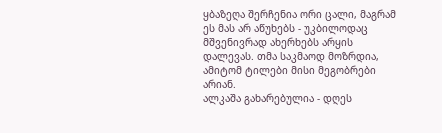ყბაზეღა შერჩენია ორი ცალი, მაგრამ ეს მას არ აწუხებს - უკბილოდაც მშვენივრად ახერხებს არყის დალევას. თმა საკმაოდ მოზრდია, ამიტომ ტილები მისი მეგობრები არიან.
ალკაშა გახარებულია - დღეს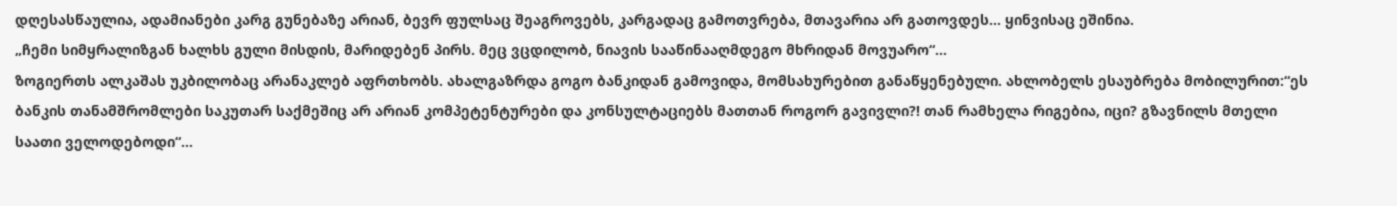დღესასწაულია, ადამიანები კარგ გუნებაზე არიან, ბევრ ფულსაც შეაგროვებს, კარგადაც გამოთვრება, მთავარია არ გათოვდეს... ყინვისაც ეშინია.
„ჩემი სიმყრალიზგან ხალხს გული მისდის, მარიდებენ პირს. მეც ვცდილობ, ნიავის სააწინააღმდეგო მხრიდან მოვუარო“...
ზოგიერთს ალკაშას უკბილობაც არანაკლებ აფრთხობს. ახალგაზრდა გოგო ბანკიდან გამოვიდა, მომსახურებით განაწყენებული. ახლობელს ესაუბრება მობილურით:“ეს ბანკის თანამშრომლები საკუთარ საქმეშიც არ არიან კომპეტენტურები და კონსულტაციებს მათთან როგორ გავივლი?! თან რამხელა რიგებია, იცი? გზავნილს მთელი საათი ველოდებოდი“...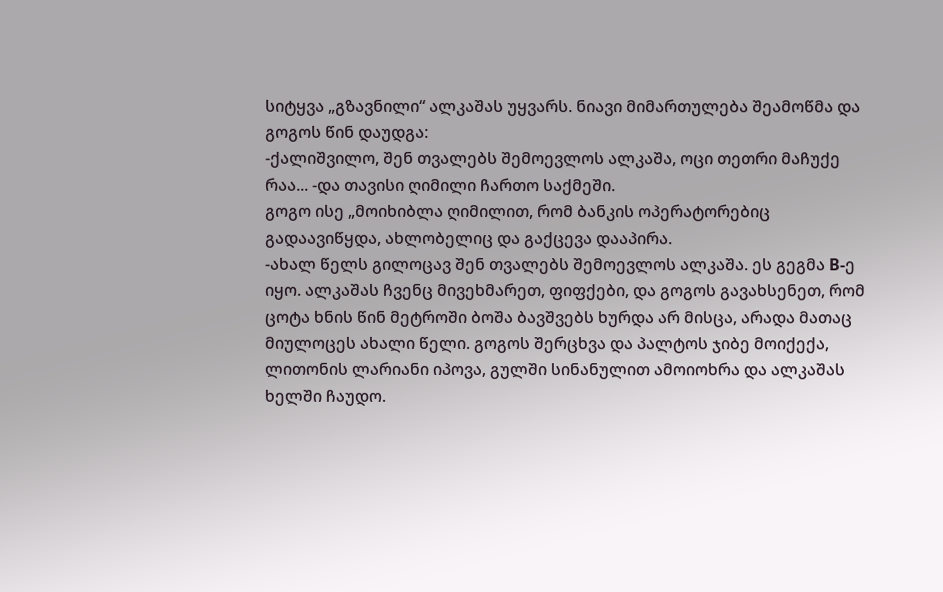სიტყვა „გზავნილი“ ალკაშას უყვარს. ნიავი მიმართულება შეამოწმა და გოგოს წინ დაუდგა:
-ქალიშვილო, შენ თვალებს შემოევლოს ალკაშა, ოცი თეთრი მაჩუქე რაა... -და თავისი ღიმილი ჩართო საქმეში.
გოგო ისე „მოიხიბლა ღიმილით, რომ ბანკის ოპერატორებიც გადაავიწყდა, ახლობელიც და გაქცევა დააპირა.
-ახალ წელს გილოცავ შენ თვალებს შემოევლოს ალკაშა. ეს გეგმა B-ე იყო. ალკაშას ჩვენც მივეხმარეთ, ფიფქები, და გოგოს გავახსენეთ, რომ ცოტა ხნის წინ მეტროში ბოშა ბავშვებს ხურდა არ მისცა, არადა მათაც მიულოცეს ახალი წელი. გოგოს შერცხვა და პალტოს ჯიბე მოიქექა, ლითონის ლარიანი იპოვა, გულში სინანულით ამოიოხრა და ალკაშას ხელში ჩაუდო.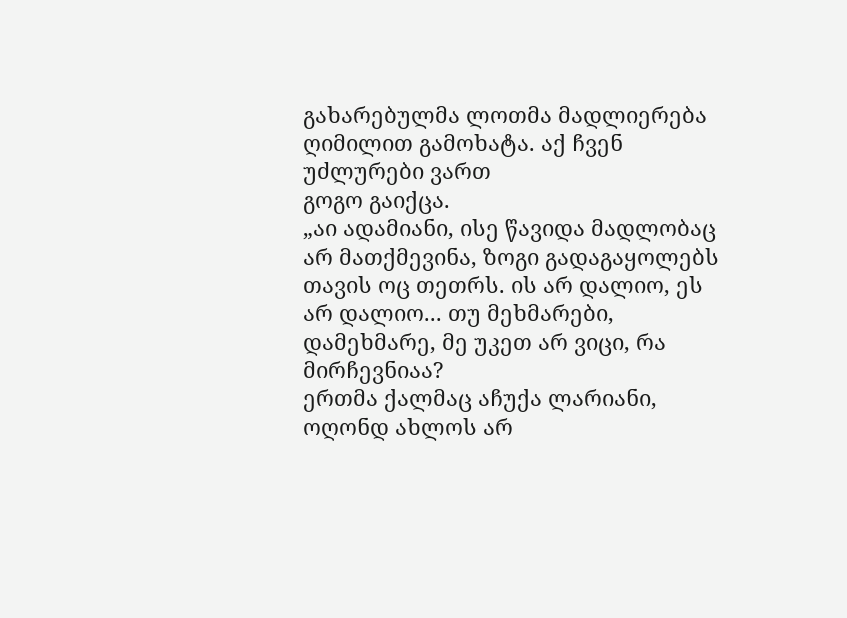გახარებულმა ლოთმა მადლიერება ღიმილით გამოხატა. აქ ჩვენ უძლურები ვართ
გოგო გაიქცა.
„აი ადამიანი, ისე წავიდა მადლობაც არ მათქმევინა, ზოგი გადაგაყოლებს თავის ოც თეთრს. ის არ დალიო, ეს არ დალიო... თუ მეხმარები, დამეხმარე, მე უკეთ არ ვიცი, რა მირჩევნიაა?
ერთმა ქალმაც აჩუქა ლარიანი, ოღონდ ახლოს არ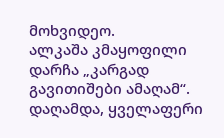მოხვიდეო.
ალკაშა კმაყოფილი დარჩა „კარგად გავითიშები ამაღამ“.
დაღამდა, ყველაფერი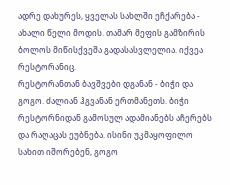ადრე დახურეს, ყველას სახლში ეჩქარება - ახალი წელი მოდის. თამარ მეფის გამზირის ბოლოს მიწისქვეშა გადასასვლელია. იქვეა რესტორანიც.
რესტორანთან ბავშვები დგანან - ბიჭი და გოგო. ძალიან ჰგვანან ერთმანეთს. ბიჭი რესტორნიდან გამოსულ ადამიანებს აჩერებს და რაღაცას ეუბნება. ისინი უკმაყოფილო სახით იშორებენ, გოგო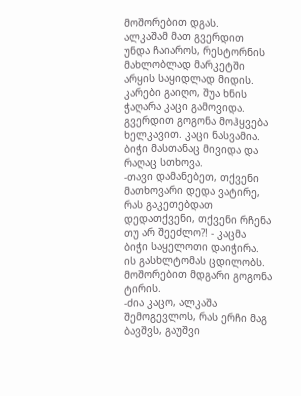მოშორებით დგას.
ალკაშამ მათ გვერდით უნდა ჩაიაროს, რესტორნის მახლობლად მარკეტში არყის საყიდლად მიდის.
კარები გაიღო, შუა ხნის ჭაღარა კაცი გამოვიდა. გვერდით გოგონა მოჰყვება ხელკავით. კაცი ნასვამია.
ბიჭი მასთანაც მივიდა და რაღაც სთხოვა.
-თავი დამანებეთ, თქვენი მათხოვარი დედა ვატირე, რას გაკეთებდათ დედათქვენი, თქვენი რჩენა თუ არ შეეძლო?! - კაცმა ბიჭი საყელოთი დაიჭირა. ის გასხლტომას ცდილობს. მოშორებით მდგარი გოგონა ტირის.
-ძია კაცო, ალკაშა შემოგევლოს, რას ერჩი მაგ ბავშვს, გაუშვი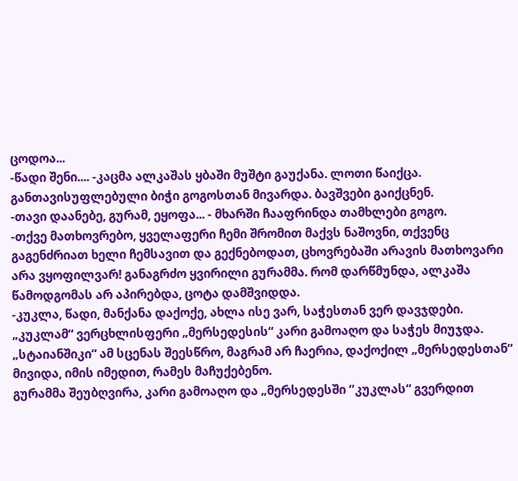ცოდოა...
-წადი შენი.... -კაცმა ალკაშას ყბაში მუშტი გაუქანა. ლოთი წაიქცა. განთავისუფლებული ბიჭი გოგოსთან მივარდა. ბავშვები გაიქცნენ.
-თავი დაანებე, გურამ, ეყოფა... - მხარში ჩააფრინდა თამხლები გოგო.
-თქვე მათხოვრებო, ყველაფერი ჩემი შრომით მაქვს ნაშოვნი, თქვენც გაგენძრიათ ხელი ჩემსავით და გექნებოდათ, ცხოვრებაში არავის მათხოვარი არა ვყოფილვარ! განაგრძო ყვირილი გურამმა. რომ დარწმუნდა, ალკაშა წამოდგომას არ აპირებდა, ცოტა დამშვიდდა.
-კუკლა, წადი, მანქანა დაქოქე, ახლა ისე ვარ, საჭესთან ვერ დავჯდები.
„კუკლამ“ ვერცხლისფერი „მერსედესის“ კარი გამოაღო და საჭეს მიუჯდა. „სტაიანშიკი“ ამ სცენას შეესწრო, მაგრამ არ ჩაერია, დაქოქილ „მერსედესთან“ მივიდა, იმის იმედით, რამეს მაჩუქებენო.
გურამმა შეუბღვირა, კარი გამოაღო და „მერსედესში ‘’კუკლას“ გვერდით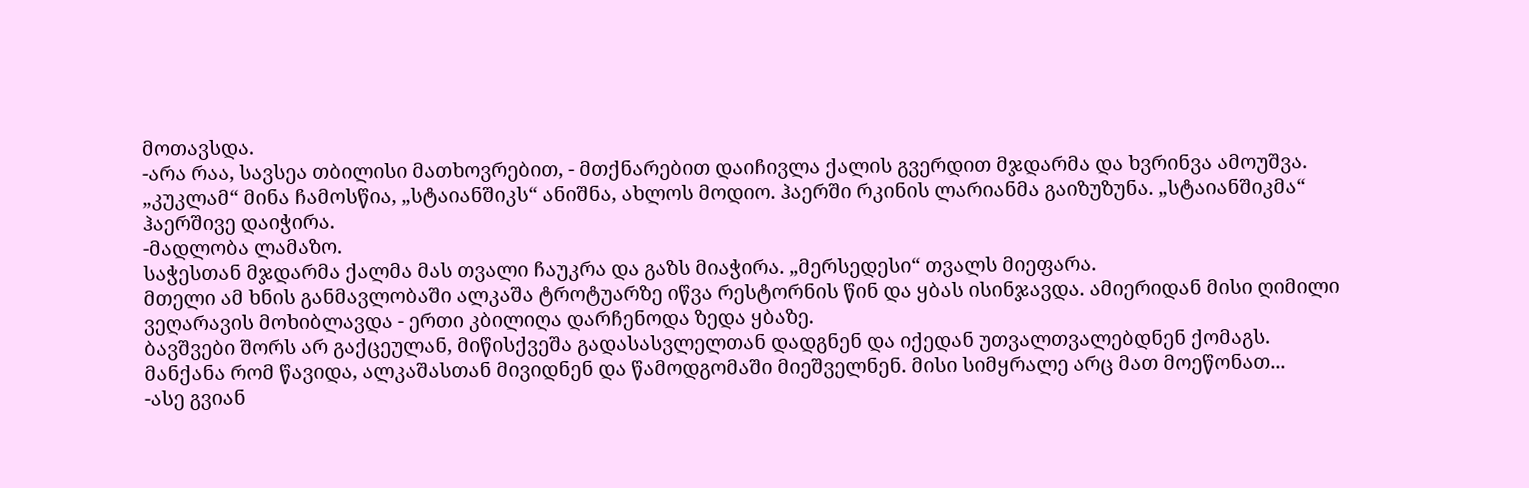მოთავსდა.
-არა რაა, სავსეა თბილისი მათხოვრებით, - მთქნარებით დაიჩივლა ქალის გვერდით მჯდარმა და ხვრინვა ამოუშვა.
„კუკლამ“ მინა ჩამოსწია, „სტაიანშიკს“ ანიშნა, ახლოს მოდიო. ჰაერში რკინის ლარიანმა გაიზუზუნა. „სტაიანშიკმა“ ჰაერშივე დაიჭირა.
-მადლობა ლამაზო.
საჭესთან მჯდარმა ქალმა მას თვალი ჩაუკრა და გაზს მიაჭირა. „მერსედესი“ თვალს მიეფარა.
მთელი ამ ხნის განმავლობაში ალკაშა ტროტუარზე იწვა რესტორნის წინ და ყბას ისინჯავდა. ამიერიდან მისი ღიმილი ვეღარავის მოხიბლავდა - ერთი კბილიღა დარჩენოდა ზედა ყბაზე.
ბავშვები შორს არ გაქცეულან, მიწისქვეშა გადასასვლელთან დადგნენ და იქედან უთვალთვალებდნენ ქომაგს.
მანქანა რომ წავიდა, ალკაშასთან მივიდნენ და წამოდგომაში მიეშველნენ. მისი სიმყრალე არც მათ მოეწონათ...
-ასე გვიან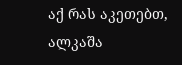აქ რას აკეთებთ, ალკაშა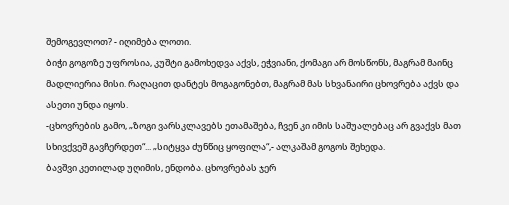შემოგევლოთ? - იღიმება ლოთი.
ბიჭი გოგოზე უფროსია, კუშტი გამოხედვა აქვს, ეჭვიანი, ქომაგი არ მოსწონს, მაგრამ მაინც მადლიერია მისი. რაღაცით დანტეს მოგაგონებთ, მაგრამ მას სხვანაირი ცხოვრება აქვს და ასეთი უნდა იყოს.
-ცხოვრების გამო, „ზოგი ვარსკლავებს ეთამაშება, ჩვენ კი იმის საშუალებაც არ გვაქვს მათ სხივქვეშ გავჩერდეთ“... „სიტყვა ძუნწიც ყოფილა“,- ალკაშამ გოგოს შეხედა.
ბავშვი კეთილად უღიმის, ენდობა. ცხოვრებას ჯერ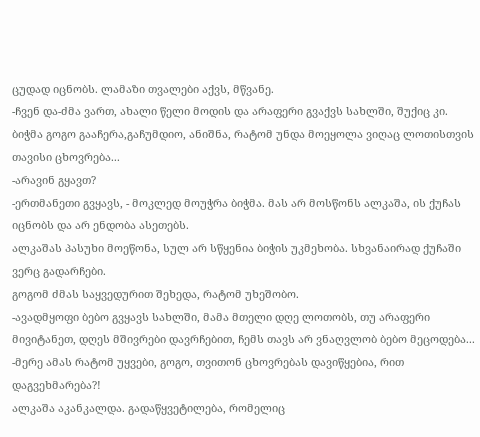ცუდად იცნობს. ლამაზი თვალები აქვს, მწვანე.
-ჩვენ და-ძმა ვართ, ახალი წელი მოდის და არაფერი გვაქვს სახლში, შუქიც კი.
ბიჭმა გოგო გააჩერა,გაჩუმდიო, ანიშნა, რატომ უნდა მოეყოლა ვიღაც ლოთისთვის თავისი ცხოვრება...
-არავინ გყავთ?
-ერთმანეთი გვყავს, - მოკლედ მოუჭრა ბიჭმა. მას არ მოსწონს ალკაშა, ის ქუჩას იცნობს და არ ენდობა ასეთებს.
ალკაშას პასუხი მოეწონა, სულ არ სწყენია ბიჭის უკმეხობა. სხვანაირად ქუჩაში ვერც გადარჩები.
გოგომ ძმას საყვედურით შეხედა, რატომ უხეშობო.
-ავადმყოფი ბებო გვყავს სახლში, მამა მთელი დღე ლოთობს, თუ არაფერი მივიტანეთ, დღეს მშივრები დავრჩებით, ჩემს თავს არ ვნაღვლობ ბებო მეცოდება...
-მერე ამას რატომ უყვები, გოგო, თვითონ ცხოვრებას დავიწყებია, რით დაგვეხმარება?!
ალკაშა აკანკალდა. გადაწყვეტილება, რომელიც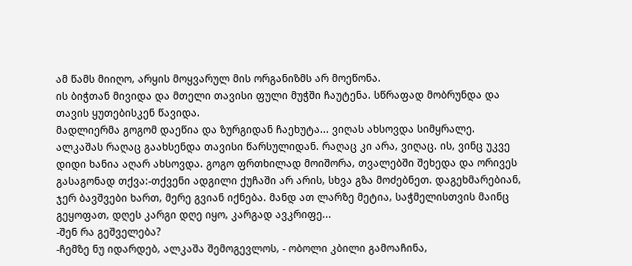ამ წამს მიიღო, არყის მოყვარულ მის ორგანიზმს არ მოეწონა.
ის ბიჭთან მივიდა და მთელი თავისი ფული მუჭში ჩაუტენა. სწრაფად მობრუნდა და თავის ყუთებისკენ წავიდა.
მადლიერმა გოგომ დაეწია და ზურგიდან ჩაეხუტა... ვიღას ახსოვდა სიმყრალე.
ალკაშას რაღაც გაახსენდა თავისი წარსულიდან. რაღაც კი არა, ვიღაც. ის, ვინც უკვე დიდი ხანია აღარ ახსოვდა. გოგო ფრთხილად მოიშორა, თვალებში შეხედა და ორივეს გასაგონად თქვა:-თქვენი ადგილი ქუჩაში არ არის, სხვა გზა მოძებნეთ. დაგეხმარებიან, ჯერ ბავშვები ხართ, მერე გვიან იქნება. მანდ ათ ლარზე მეტია, საჭმელისთვის მაინც გეყოფათ, დღეს კარგი დღე იყო, კარგად ავკრიფე...
-შენ რა გეშველება?
-ჩემზე ნუ იდარდებ, ალკაშა შემოგევლოს, - ობოლი კბილი გამოაჩინა,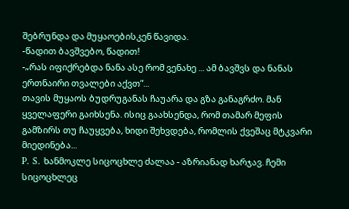შებრუნდა და მუყაოებისკენ წავიდა.
-წადით ბავშვებო, წადით!
-„რას იფიქრებდა ნანა ასე რომ ვენახე ... ამ ბავშვს და ნანას ერთნაირი თვალები აქვთ“...
თავის მუყაოს ბუდრუგანას ჩაუარა და გზა განაგრძო. მან ყველაფერი გაიხსენა. ისიც გაახსენდა, რომ თამარ მეფის გამზირს თუ ჩაუყვება, ხიდი შეხვდება, რომლის ქვეშაც მტკვარი მიედინება...
P. S. ხანმოკლე სიცოცხლე ძალაა - აზრიანად ხარჯავ. ჩემი სიცოცხლეც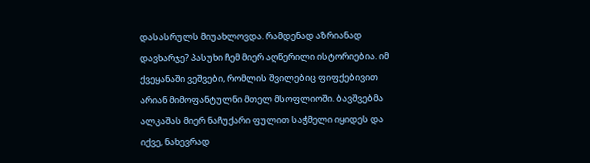დასასრულს მიუახლოვდა. რამდენად აზრიანად დავხარჯე? პასუხი ჩემ მიერ აღწერილი ისტორიებია. იმ ქვეყანაში ვეშვები, რომლის შვილებიც ფიფქებივით არიან მიმოფანტულნი მთელ მსოფლიოში. ბავშვებმა ალკაშას მიერ ნაჩუქარი ფულით საჭმელი იყიდეს და იქვე, ნახევრად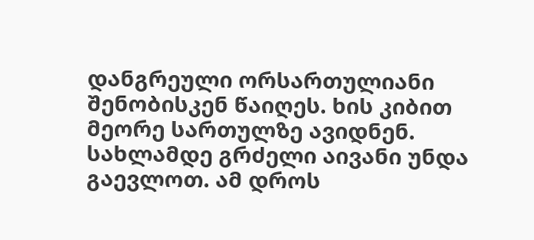დანგრეული ორსართულიანი შენობისკენ წაიღეს. ხის კიბით მეორე სართულზე ავიდნენ. სახლამდე გრძელი აივანი უნდა გაევლოთ. ამ დროს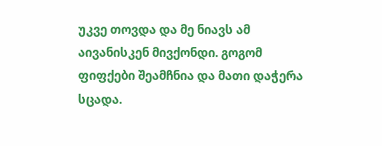უკვე თოვდა და მე ნიავს ამ აივანისკენ მივქონდი. გოგომ ფიფქები შეამჩნია და მათი დაჭერა სცადა.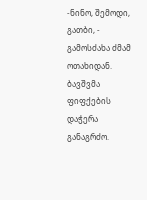-ნინო, შემოდი, გათბი, - გამოსძახა ძმამ ოთახიდან.
ბავშვმა ფიფქების დაჭერა განაგრძო.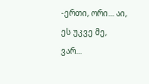-ერთი, ორი... აი, ეს უკვე მე, ვარ...